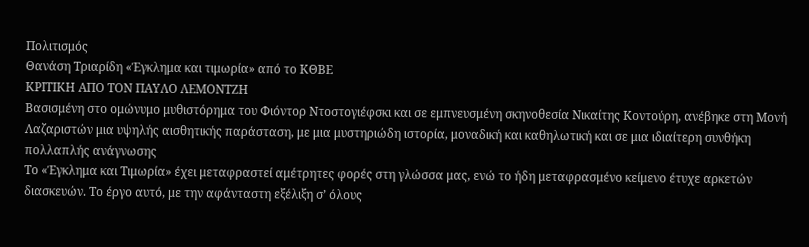Πολιτισμός
Θανάση Τριαρίδη «Έγκλημα και τιμωρία» από το ΚΘΒΕ
ΚΡΙΤΙΚΗ ΑΠΟ ΤΟΝ ΠΑΥΛΟ ΛΕΜΟΝΤΖΗ
Βασισμένη στο ομώνυμο μυθιστόρημα του Φιόντορ Ντοστογιέφσκι και σε εμπνευσμένη σκηνοθεσία Νικαίτης Κοντούρη, ανέβηκε στη Μονή Λαζαριστών μια υψηλής αισθητικής παράσταση, με μια μυστηριώδη ιστορία, μοναδική και καθηλωτική και σε μια ιδιαίτερη συνθήκη πολλαπλής ανάγνωσης
Το «Έγκλημα και Τιμωρία» έχει μεταφραστεί αμέτρητες φορές στη γλώσσα μας, ενώ το ήδη μεταφρασμένο κείμενο έτυχε αρκετών διασκευών. Το έργο αυτό, με την αφάνταστη εξέλιξη σ’ όλους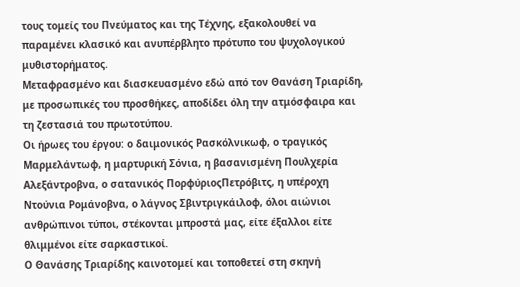τους τομείς του Πνεύματος και της Τέχνης, εξακολουθεί να παραμένει κλασικό και ανυπέρβλητο πρότυπο του ψυχολογικού μυθιστορήματος.
Μεταφρασμένο και διασκευασμένο εδώ από τον Θανάση Τριαρίδη, με προσωπικές του προσθήκες, αποδίδει όλη την ατμόσφαιρα και τη ζεστασιά του πρωτοτύπου.
Οι ήρωες του έργου: ο δαιμονικός Ρασκόλνικωφ, ο τραγικός Μαρμελάντωφ, η μαρτυρική Σόνια, η βασανισμένη Πουλχερία Αλεξάντροβνα, ο σατανικός ΠορφύριοςΠετρόβιτς, η υπέροχη Ντούνια Ρομάνοβνα, ο λάγνος Σβιντριγκάιλοφ, όλοι αιώνιοι ανθρώπινοι τύποι, στέκονται μπροστά μας, είτε έξαλλοι είτε θλιμμένοι είτε σαρκαστικοί.
Ο Θανάσης Τριαρίδης καινοτομεί και τοποθετεί στη σκηνή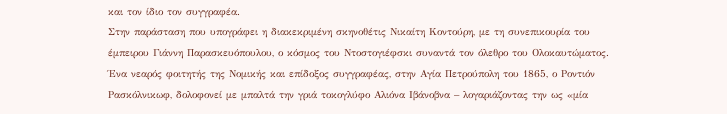και τον ίδιο τον συγγραφέα.
Στην παράσταση που υπογράφει η διακεκριμένη σκηνοθέτις Νικαίτη Κοντούρη, με τη συνεπικουρία του έμπειρου Γιάννη Παρασκευόπουλου, ο κόσμος του Ντοστογιέφσκι συναντά τον όλεθρο του Ολοκαυτώματος.
Ένα νεαρός φοιτητής της Νομικής και επίδοξος συγγραφέας, στην Αγία Πετρούπολη του 1865, ο Ροντιόν Ρασκόλνικωφ, δολοφονεί με μπαλτά την γριά τοκογλύφο Αλιόνα Ιβάνοβνα – λογαριάζοντας την ως «μία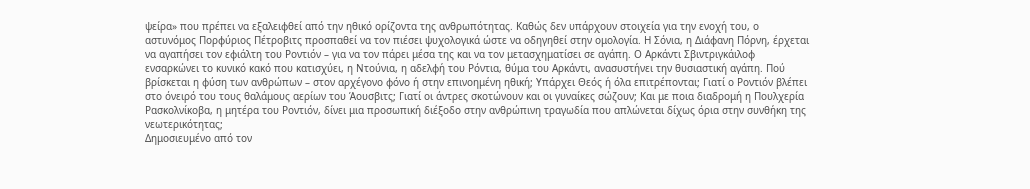ψείρα» που πρέπει να εξαλειφθεί από την ηθικό ορίζοντα της ανθρωπότητας. Καθώς δεν υπάρχουν στοιχεία για την ενοχή του, ο αστυνόμος Πορφύριος Πέτροβιτς προσπαθεί να τον πιέσει ψυχολογικά ώστε να οδηγηθεί στην ομολογία. Η Σόνια, η Διάφανη Πόρνη, έρχεται να αγαπήσει τον εφιάλτη του Ροντιόν – για να τον πάρει μέσα της και να τον μετασχηματίσει σε αγάπη. Ο Αρκάντι Σβιντριγκάιλοφ ενσαρκώνει το κυνικό κακό που κατισχύει, η Ντούνια, η αδελφή του Ρόντια, θύμα του Αρκάντι, ανασυστήνει την θυσιαστική αγάπη. Πού βρίσκεται η φύση των ανθρώπων – στον αρχέγονο φόνο ή στην επινοημένη ηθική; Υπάρχει Θεός ή όλα επιτρέπονται; Γιατί ο Ροντιόν βλέπει στο όνειρό του τους θαλάμους αερίων του Άουσβιτς; Γιατί οι άντρες σκοτώνουν και οι γυναίκες σώζουν; Και με ποια διαδρομή η Πουλχερία Ρασκολνίκοβα, η μητέρα του Ροντιόν, δίνει μια προσωπική διέξοδο στην ανθρώπινη τραγωδία που απλώνεται δίχως όρια στην συνθήκη της νεωτερικότητας;
Δημοσιευμένο από τον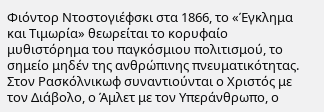Φιόντορ Ντοστογιέφσκι στα 1866, το «Έγκλημα και Τιμωρία» θεωρείται το κορυφαίο μυθιστόρημα του παγκόσμιου πολιτισμού, το σημείο μηδέν της ανθρώπινης πνευματικότητας. Στον Ρασκόλνικωφ συναντιούνται ο Χριστός με τον Διάβολο, ο Άμλετ με τον Υπεράνθρωπο, ο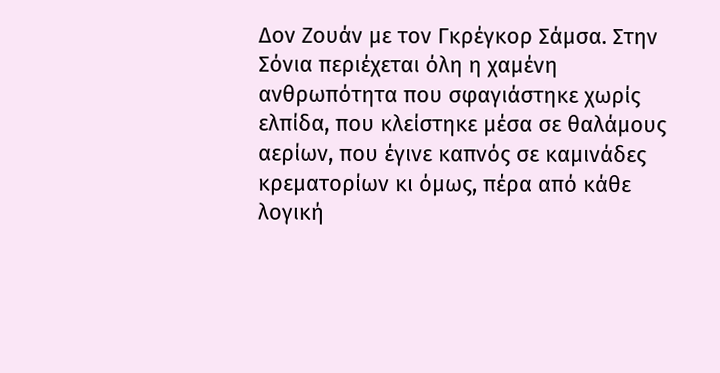Δον Ζουάν με τον Γκρέγκορ Σάμσα. Στην Σόνια περιέχεται όλη η χαμένη ανθρωπότητα που σφαγιάστηκε χωρίς ελπίδα, που κλείστηκε μέσα σε θαλάμους αερίων, που έγινε καπνός σε καμινάδες κρεματορίων κι όμως, πέρα από κάθε λογική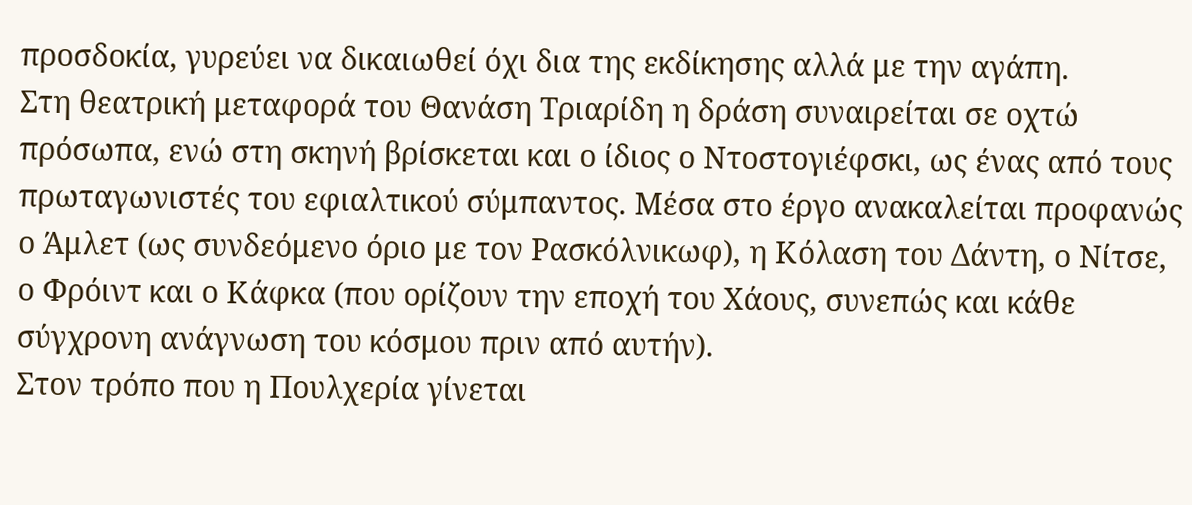προσδοκία, γυρεύει να δικαιωθεί όχι δια της εκδίκησης αλλά με την αγάπη.
Στη θεατρική μεταφορά του Θανάση Τριαρίδη η δράση συναιρείται σε οχτώ πρόσωπα, ενώ στη σκηνή βρίσκεται και ο ίδιος ο Ντοστογιέφσκι, ως ένας από τους πρωταγωνιστές του εφιαλτικού σύμπαντος. Μέσα στο έργο ανακαλείται προφανώς ο Άμλετ (ως συνδεόμενο όριο με τον Ρασκόλνικωφ), η Κόλαση του Δάντη, ο Νίτσε, ο Φρόιντ και ο Κάφκα (που ορίζουν την εποχή του Χάους, συνεπώς και κάθε σύγχρονη ανάγνωση του κόσμου πριν από αυτήν).
Στον τρόπο που η Πουλχερία γίνεται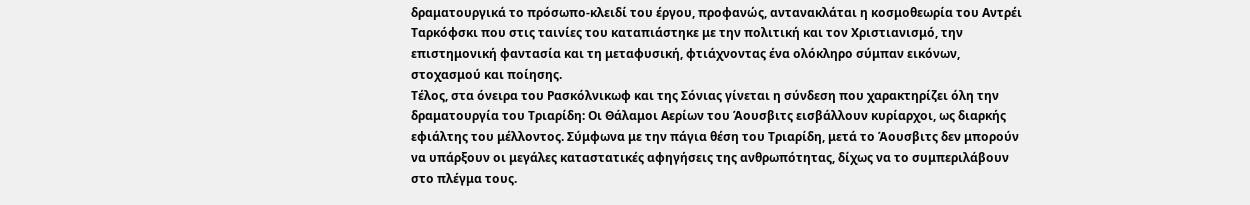δραματουργικά το πρόσωπο-κλειδί του έργου, προφανώς, αντανακλάται η κοσμοθεωρία του Αντρέι Ταρκόφσκι που στις ταινίες του καταπιάστηκε με την πολιτική και τον Χριστιανισμό, την επιστημονική φαντασία και τη μεταφυσική, φτιάχνοντας ένα ολόκληρο σύμπαν εικόνων, στοχασμού και ποίησης.
Τέλος, στα όνειρα του Ρασκόλνικωφ και της Σόνιας γίνεται η σύνδεση που χαρακτηρίζει όλη την δραματουργία του Τριαρίδη: Οι Θάλαμοι Αερίων του Άουσβιτς εισβάλλουν κυρίαρχοι, ως διαρκής εφιάλτης του μέλλοντος. Σύμφωνα με την πάγια θέση του Τριαρίδη, μετά το Άουσβιτς δεν μπορούν να υπάρξουν οι μεγάλες καταστατικές αφηγήσεις της ανθρωπότητας, δίχως να το συμπεριλάβουν στο πλέγμα τους.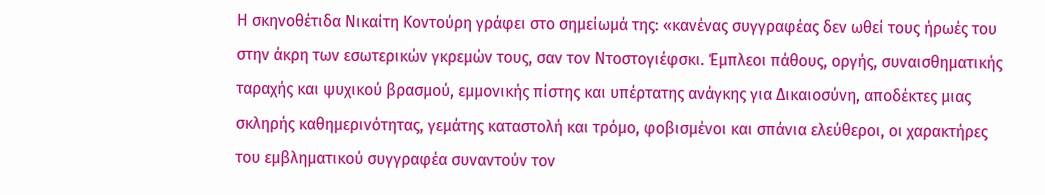Η σκηνοθέτιδα Νικαίτη Κοντούρη γράφει στο σημείωμά της: «κανένας συγγραφέας δεν ωθεί τους ήρωές του στην άκρη των εσωτερικών γκρεμών τους, σαν τον Ντοστογιέφσκι. Έμπλεοι πάθους, οργής, συναισθηματικής ταραχής και ψυχικού βρασμού, εμμονικής πίστης και υπέρτατης ανάγκης για Δικαιοσύνη, αποδέκτες μιας σκληρής καθημερινότητας, γεμάτης καταστολή και τρόμο, φοβισμένοι και σπάνια ελεύθεροι, οι χαρακτήρες του εμβληματικού συγγραφέα συναντούν τον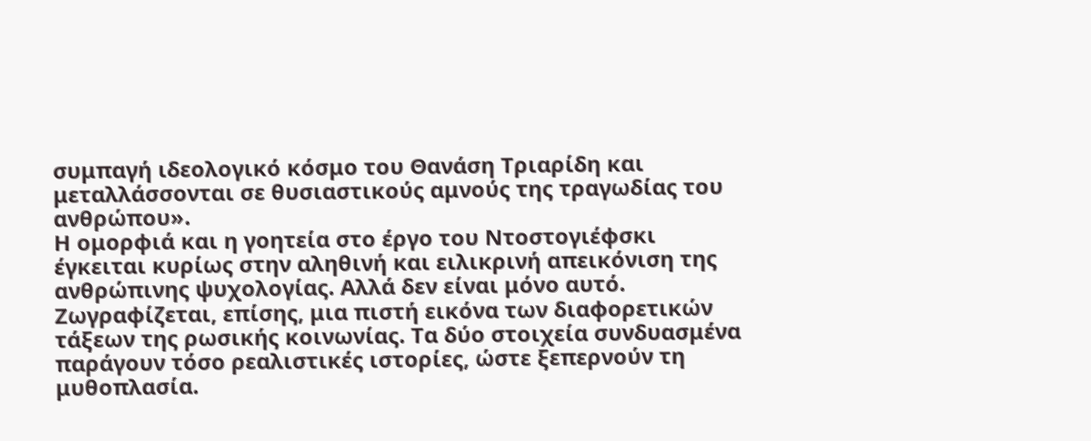συμπαγή ιδεολογικό κόσμο του Θανάση Τριαρίδη και μεταλλάσσονται σε θυσιαστικούς αμνούς της τραγωδίας του ανθρώπου».
Η ομορφιά και η γοητεία στο έργο του Ντοστογιέφσκι έγκειται κυρίως στην αληθινή και ειλικρινή απεικόνιση της ανθρώπινης ψυχολογίας. Αλλά δεν είναι μόνο αυτό. Ζωγραφίζεται, επίσης, μια πιστή εικόνα των διαφορετικών τάξεων της ρωσικής κοινωνίας. Τα δύο στοιχεία συνδυασμένα παράγουν τόσο ρεαλιστικές ιστορίες, ώστε ξεπερνούν τη μυθοπλασία.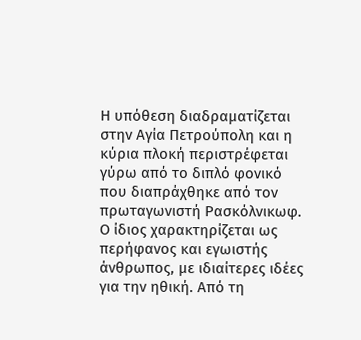Η υπόθεση διαδραματίζεται στην Αγία Πετρούπολη και η κύρια πλοκή περιστρέφεται γύρω από το διπλό φονικό που διαπράχθηκε από τον πρωταγωνιστή Ρασκόλνικωφ. Ο ίδιος χαρακτηρίζεται ως περήφανος και εγωιστής άνθρωπος, με ιδιαίτερες ιδέες για την ηθική. Από τη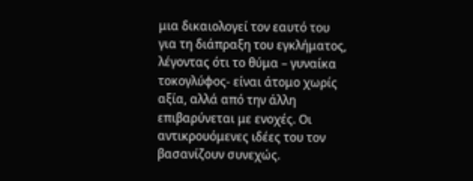μια δικαιολογεί τον εαυτό του για τη διάπραξη του εγκλήματος, λέγοντας ότι το θύμα – γυναίκα τοκογλύφος- είναι άτομο χωρίς αξία, αλλά από την άλλη επιβαρύνεται με ενοχές. Οι αντικρουόμενες ιδέες του τον βασανίζουν συνεχώς.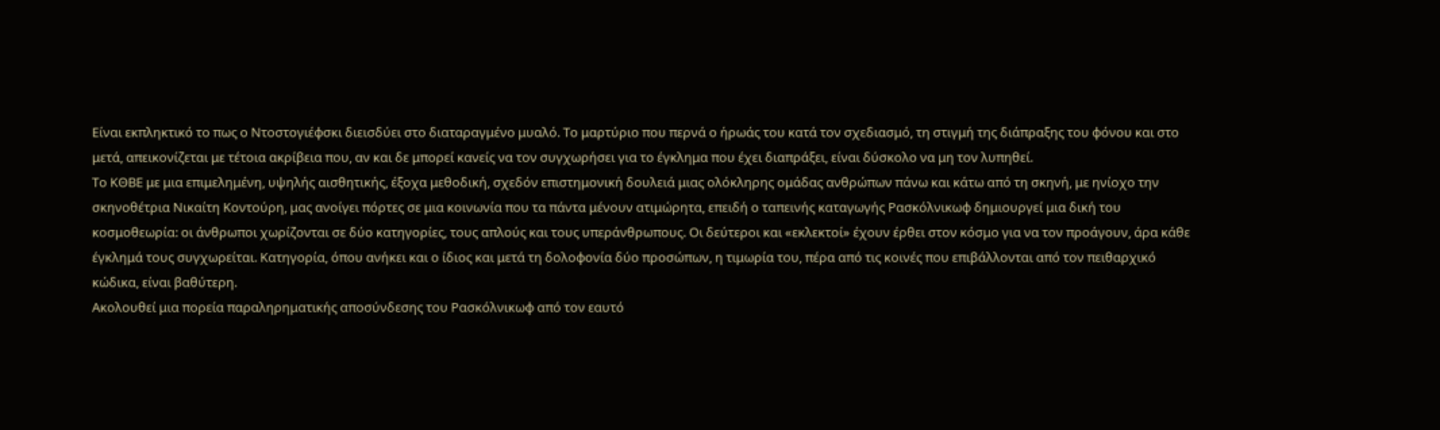Είναι εκπληκτικό το πως ο Ντοστογιέφσκι διεισδύει στο διαταραγμένο μυαλό. Το μαρτύριο που περνά ο ήρωάς του κατά τον σχεδιασμό, τη στιγμή της διάπραξης του φόνου και στο μετά, απεικονίζεται με τέτοια ακρίβεια που, αν και δε μπορεί κανείς να τον συγχωρήσει για το έγκλημα που έχει διαπράξει, είναι δύσκολο να μη τον λυπηθεί.
Το ΚΘΒΕ με μια επιμελημένη, υψηλής αισθητικής, έξοχα μεθοδική, σχεδόν επιστημονική δουλειά μιας ολόκληρης ομάδας ανθρώπων πάνω και κάτω από τη σκηνή, με ηνίοχο την σκηνοθέτρια Νικαίτη Κοντούρη, μας ανοίγει πόρτες σε μια κοινωνία που τα πάντα μένουν ατιμώρητα, επειδή ο ταπεινής καταγωγής Ρασκόλνικωφ δημιουργεί μια δική του κοσμοθεωρία: οι άνθρωποι χωρίζονται σε δύο κατηγορίες, τους απλούς και τους υπεράνθρωπους. Οι δεύτεροι και «εκλεκτοί» έχουν έρθει στον κόσμο για να τον προάγουν, άρα κάθε έγκλημά τους συγχωρείται. Κατηγορία, όπου ανήκει και ο ίδιος και μετά τη δολοφονία δύο προσώπων, η τιμωρία του, πέρα από τις κοινές που επιβάλλονται από τον πειθαρχικό κώδικα, είναι βαθύτερη.
Ακολουθεί μια πορεία παραληρηματικής αποσύνδεσης του Ρασκόλνικωφ από τον εαυτό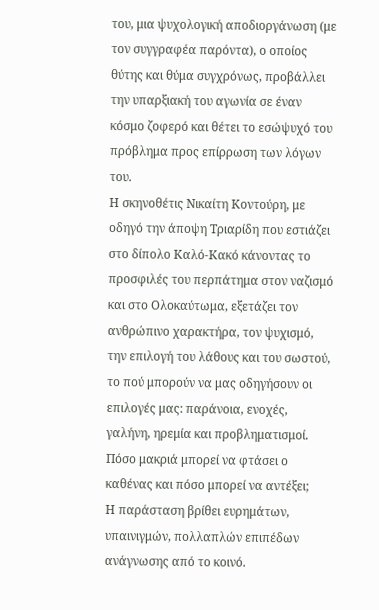του, μια ψυχολογική αποδιοργάνωση (με τον συγγραφέα παρόντα), ο οποίος θύτης και θύμα συγχρόνως, προβάλλει την υπαρξιακή του αγωνία σε έναν κόσμο ζοφερό και θέτει το εσώψυχό του πρόβλημα προς επίρρωση των λόγων του.
Η σκηνοθέτις Νικαίτη Κοντούρη, με οδηγό την άποψη Τριαρίδη που εστιάζει στο δίπολο Καλό-Κακό κάνοντας το προσφιλές του περπάτημα στον ναζισμό και στο Ολοκαύτωμα, εξετάζει τον ανθρώπινο χαρακτήρα, τον ψυχισμό, την επιλογή του λάθους και του σωστού, το πού μπορούν να μας οδηγήσουν οι επιλογές μας: παράνοια, ενοχές, γαλήνη, ηρεμία και προβληματισμοί. Πόσο μακριά μπορεί να φτάσει ο καθένας και πόσο μπορεί να αντέξει;
Η παράσταση βρίθει ευρημάτων, υπαινιγμών, πολλαπλών επιπέδων ανάγνωσης από το κοινό.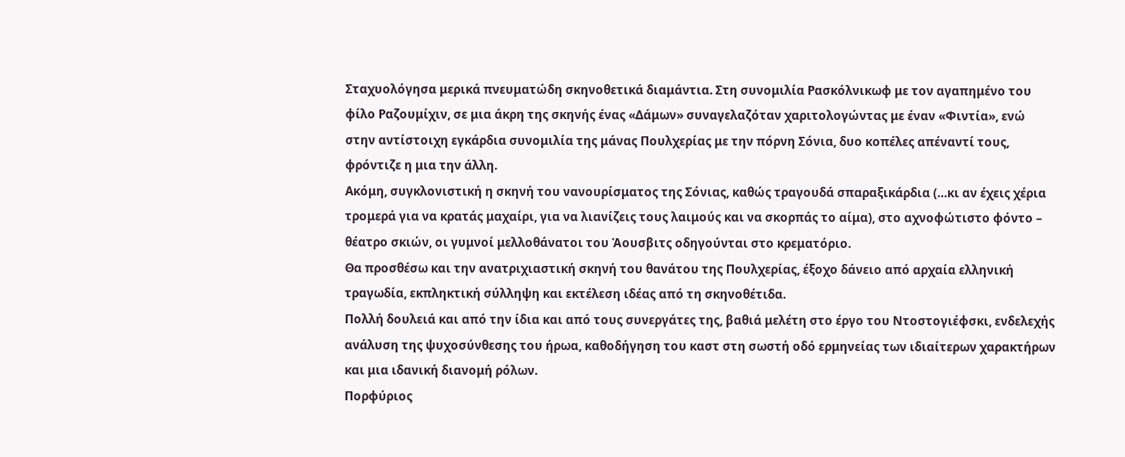Σταχυολόγησα μερικά πνευματώδη σκηνοθετικά διαμάντια. Στη συνομιλία Ρασκόλνικωφ με τον αγαπημένο του φίλο Ραζουμίχιν, σε μια άκρη της σκηνής ένας «Δάμων» συναγελαζόταν χαριτολογώντας με έναν «Φιντία», ενώ στην αντίστοιχη εγκάρδια συνομιλία της μάνας Πουλχερίας με την πόρνη Σόνια, δυο κοπέλες απέναντί τους, φρόντιζε η μια την άλλη.
Ακόμη, συγκλονιστική η σκηνή του νανουρίσματος της Σόνιας, καθώς τραγουδά σπαραξικάρδια (…κι αν έχεις χέρια τρομερά για να κρατάς μαχαίρι, για να λιανίζεις τους λαιμούς και να σκορπάς το αίμα), στο αχνοφώτιστο φόντο – θέατρο σκιών, οι γυμνοί μελλοθάνατοι του Άουσβιτς οδηγούνται στο κρεματόριο.
Θα προσθέσω και την ανατριχιαστική σκηνή του θανάτου της Πουλχερίας, έξοχο δάνειο από αρχαία ελληνική τραγωδία, εκπληκτική σύλληψη και εκτέλεση ιδέας από τη σκηνοθέτιδα.
Πολλή δουλειά και από την ίδια και από τους συνεργάτες της, βαθιά μελέτη στο έργο του Ντοστογιέφσκι, ενδελεχής ανάλυση της ψυχοσύνθεσης του ήρωα, καθοδήγηση του καστ στη σωστή οδό ερμηνείας των ιδιαίτερων χαρακτήρων και μια ιδανική διανομή ρόλων.
Πορφύριος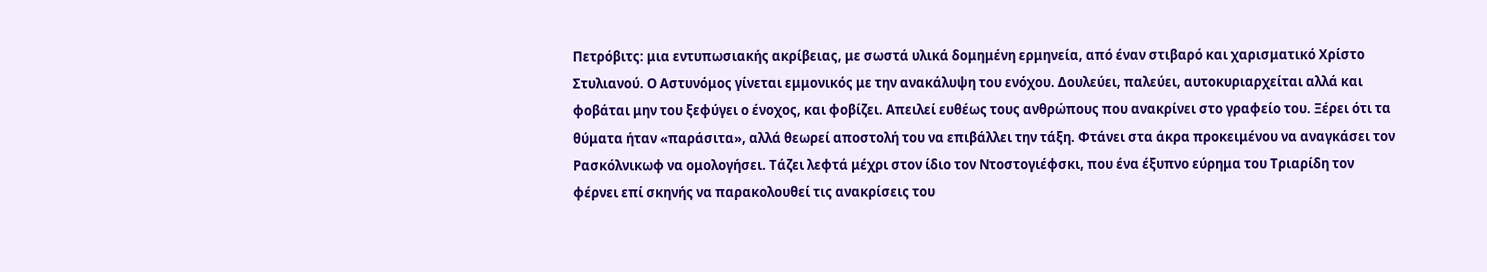Πετρόβιτς: μια εντυπωσιακής ακρίβειας, με σωστά υλικά δομημένη ερμηνεία, από έναν στιβαρό και χαρισματικό Χρίστο Στυλιανού. Ο Αστυνόμος γίνεται εμμονικός με την ανακάλυψη του ενόχου. Δουλεύει, παλεύει, αυτοκυριαρχείται αλλά και φοβάται μην του ξεφύγει ο ένοχος, και φοβίζει. Απειλεί ευθέως τους ανθρώπους που ανακρίνει στο γραφείο του. Ξέρει ότι τα θύματα ήταν «παράσιτα», αλλά θεωρεί αποστολή του να επιβάλλει την τάξη. Φτάνει στα άκρα προκειμένου να αναγκάσει τον Ρασκόλνικωφ να ομολογήσει. Τάζει λεφτά μέχρι στον ίδιο τον Ντοστογιέφσκι, που ένα έξυπνο εύρημα του Τριαρίδη τον φέρνει επί σκηνής να παρακολουθεί τις ανακρίσεις του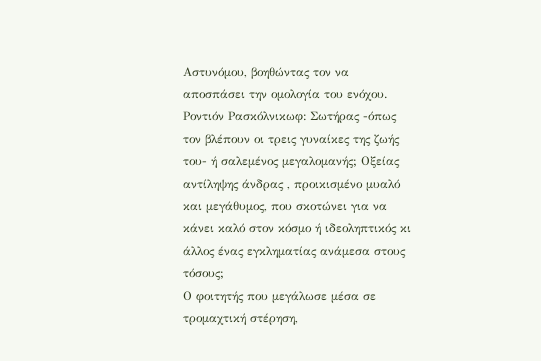Αστυνόμου, βοηθώντας τον να αποσπάσει την ομολογία του ενόχου.
Ροντιόν Ρασκόλνικωφ: Σωτήρας -όπως τον βλέπουν οι τρεις γυναίκες της ζωής του- ή σαλεμένος μεγαλομανής; Οξείας αντίληψης άνδρας , προικισμένο μυαλό και μεγάθυμος, που σκοτώνει για να κάνει καλό στον κόσμο ή ιδεοληπτικός κι άλλος ένας εγκληματίας ανάμεσα στους τόσους;
Ο φοιτητής που μεγάλωσε μέσα σε τρομαχτική στέρηση,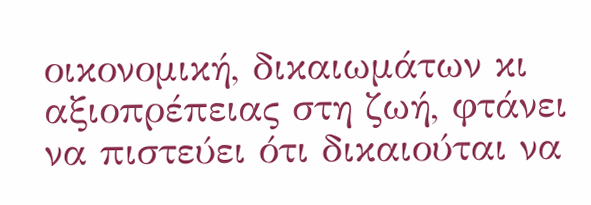οικονομική, δικαιωμάτων κι αξιοπρέπειας στη ζωή, φτάνει να πιστεύει ότι δικαιούται να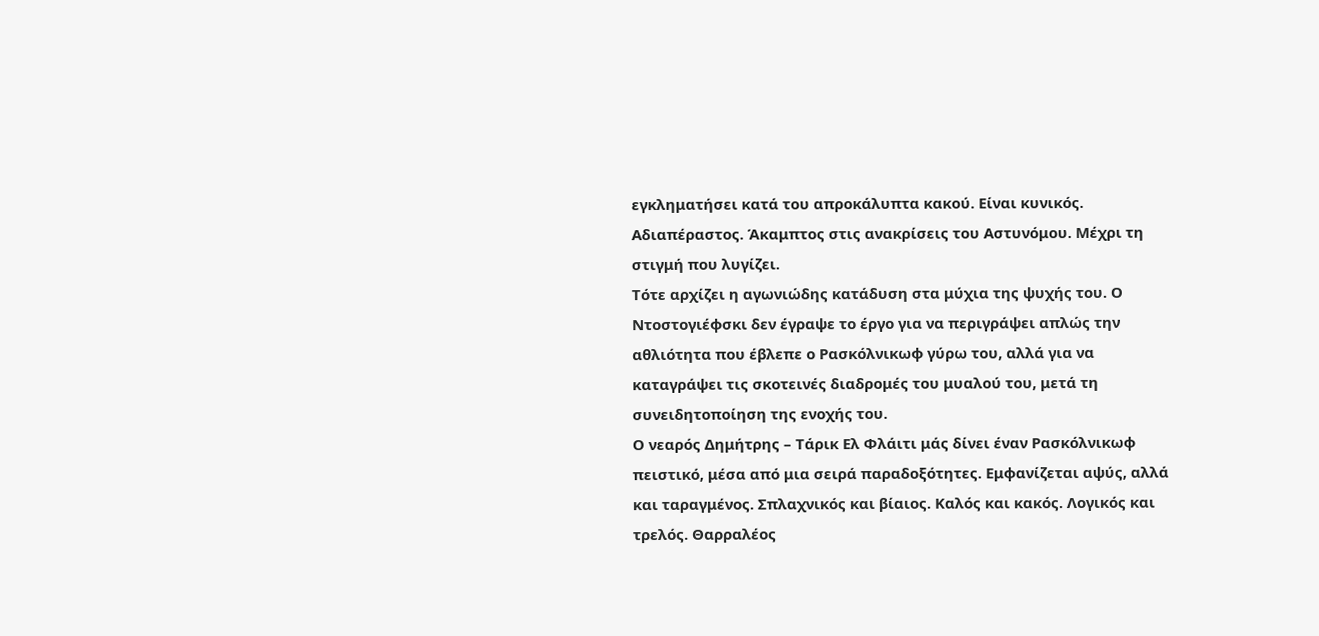εγκληματήσει κατά του απροκάλυπτα κακού. Είναι κυνικός. Αδιαπέραστος. Άκαμπτος στις ανακρίσεις του Αστυνόμου. Μέχρι τη στιγμή που λυγίζει.
Τότε αρχίζει η αγωνιώδης κατάδυση στα μύχια της ψυχής του. Ο Ντοστογιέφσκι δεν έγραψε το έργο για να περιγράψει απλώς την αθλιότητα που έβλεπε ο Ρασκόλνικωφ γύρω του, αλλά για να καταγράψει τις σκοτεινές διαδρομές του μυαλού του, μετά τη συνειδητοποίηση της ενοχής του.
Ο νεαρός Δημήτρης – Τάρικ Ελ Φλάιτι μάς δίνει έναν Ρασκόλνικωφ πειστικό, μέσα από μια σειρά παραδοξότητες. Εμφανίζεται αψύς, αλλά και ταραγμένος. Σπλαχνικός και βίαιος. Καλός και κακός. Λογικός και τρελός. Θαρραλέος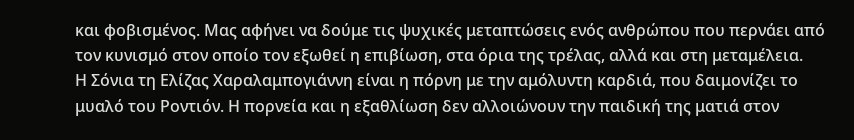και φοβισμένος. Μας αφήνει να δούμε τις ψυχικές μεταπτώσεις ενός ανθρώπου που περνάει από τον κυνισμό στον οποίο τον εξωθεί η επιβίωση, στα όρια της τρέλας, αλλά και στη μεταμέλεια.
Η Σόνια τη Ελίζας Χαραλαμπογιάννη είναι η πόρνη με την αμόλυντη καρδιά, που δαιμονίζει το μυαλό του Ροντιόν. Η πορνεία και η εξαθλίωση δεν αλλοιώνουν την παιδική της ματιά στον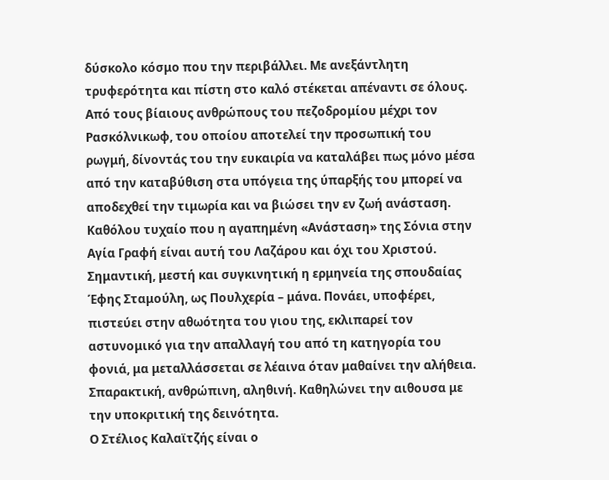δύσκολο κόσμο που την περιβάλλει. Με ανεξάντλητη τρυφερότητα και πίστη στο καλό στέκεται απέναντι σε όλους. Από τους βίαιους ανθρώπους του πεζοδρομίου μέχρι τον Ρασκόλνικωφ, του οποίου αποτελεί την προσωπική του ρωγμή, δίνοντάς του την ευκαιρία να καταλάβει πως μόνο μέσα από την καταβύθιση στα υπόγεια της ύπαρξής του μπορεί να αποδεχθεί την τιμωρία και να βιώσει την εν ζωή ανάσταση. Καθόλου τυχαίο που η αγαπημένη «Ανάσταση» της Σόνια στην Αγία Γραφή είναι αυτή του Λαζάρου και όχι του Χριστού.
Σημαντική, μεστή και συγκινητική η ερμηνεία της σπουδαίας Έφης Σταμούλη, ως Πουλχερία – μάνα. Πονάει, υποφέρει, πιστεύει στην αθωότητα του γιου της, εκλιπαρεί τον αστυνομικό για την απαλλαγή του από τη κατηγορία του φονιά, μα μεταλλάσσεται σε λέαινα όταν μαθαίνει την αλήθεια. Σπαρακτική, ανθρώπινη, αληθινή. Καθηλώνει την αιθουσα με την υποκριτική της δεινότητα.
Ο Στέλιος Καλαϊτζής είναι ο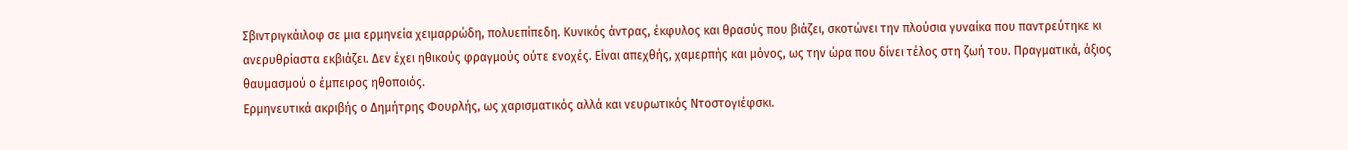Σβιντριγκάιλοφ σε μια ερμηνεία χειμαρρώδη, πολυεπίπεδη. Κυνικός άντρας, έκφυλος και θρασύς που βιάζει, σκοτώνει την πλούσια γυναίκα που παντρεύτηκε κι ανερυθρίαστα εκβιάζει. Δεν έχει ηθικούς φραγμούς ούτε ενοχές. Είναι απεχθής, χαμερπής και μόνος, ως την ώρα που δίνει τέλος στη ζωή του. Πραγματικά, άξιος θαυμασμού ο έμπειρος ηθοποιός.
Ερμηνευτικά ακριβής ο Δημήτρης Φουρλής, ως χαρισματικός αλλά και νευρωτικός Ντοστογιέφσκι.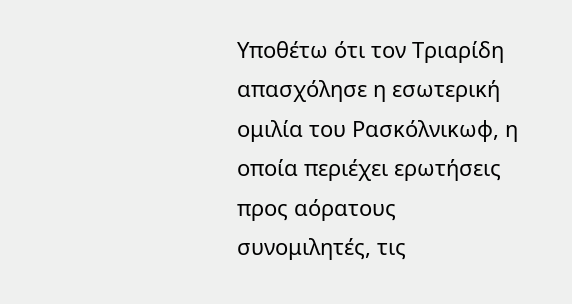Υποθέτω ότι τον Τριαρίδη απασχόλησε η εσωτερική ομιλία του Ρασκόλνικωφ, η οποία περιέχει ερωτήσεις προς αόρατους συνομιλητές, τις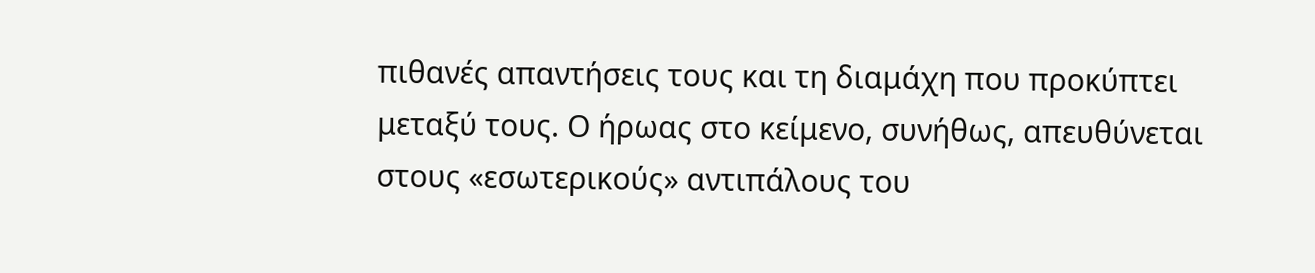πιθανές απαντήσεις τους και τη διαμάχη που προκύπτει μεταξύ τους. Ο ήρωας στο κείμενο, συνήθως, απευθύνεται στους «εσωτερικούς» αντιπάλους του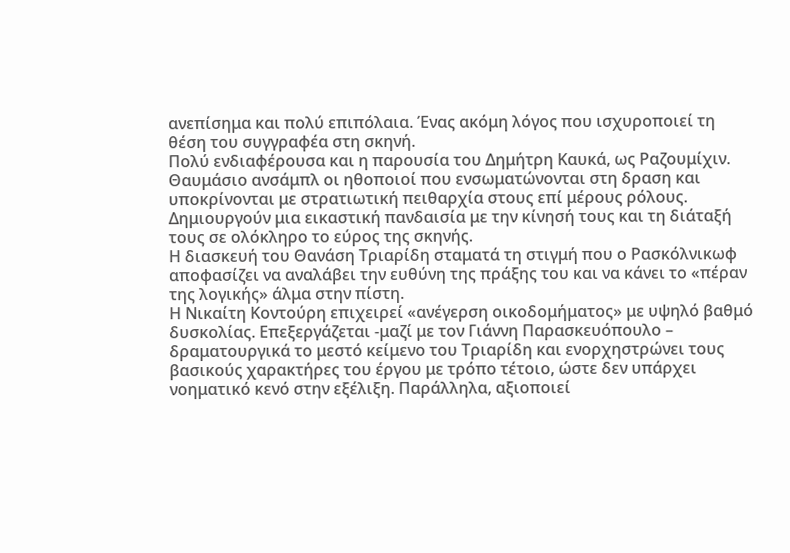ανεπίσημα και πολύ επιπόλαια. Ένας ακόμη λόγος που ισχυροποιεί τη θέση του συγγραφέα στη σκηνή.
Πολύ ενδιαφέρουσα και η παρουσία του Δημήτρη Καυκά, ως Ραζουμίχιν.
Θαυμάσιο ανσάμπλ οι ηθοποιοί που ενσωματώνονται στη δραση και υποκρίνονται με στρατιωτική πειθαρχία στους επί μέρους ρόλους. Δημιουργούν μια εικαστική πανδαισία με την κίνησή τους και τη διάταξή τους σε ολόκληρο το εύρος της σκηνής.
Η διασκευή του Θανάση Τριαρίδη σταματά τη στιγμή που ο Ρασκόλνικωφ αποφασίζει να αναλάβει την ευθύνη της πράξης του και να κάνει το «πέραν της λογικής» άλμα στην πίστη.
Η Νικαίτη Κοντούρη επιχειρεί «ανέγερση οικοδομήματος» με υψηλό βαθμό δυσκολίας. Επεξεργάζεται -μαζί με τον Γιάννη Παρασκευόπουλο – δραματουργικά το μεστό κείμενο του Τριαρίδη και ενορχηστρώνει τους βασικούς χαρακτήρες του έργου με τρόπο τέτοιο, ώστε δεν υπάρχει νοηματικό κενό στην εξέλιξη. Παράλληλα, αξιοποιεί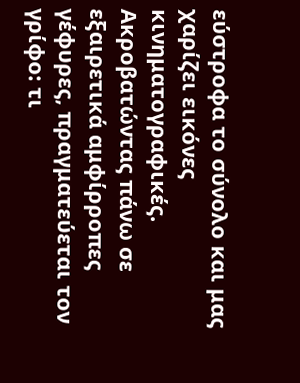εύστροφα το σύνολο και μας χαρίζει εικόνες κινηματογραφικές.
Ακροβατώντας πάνω σε εξαιρετικά αμφίρροπες γέφυρες, πραγματεύεται τον γρίφο: τι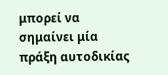μπορεί να σημαίνει μία πράξη αυτοδικίας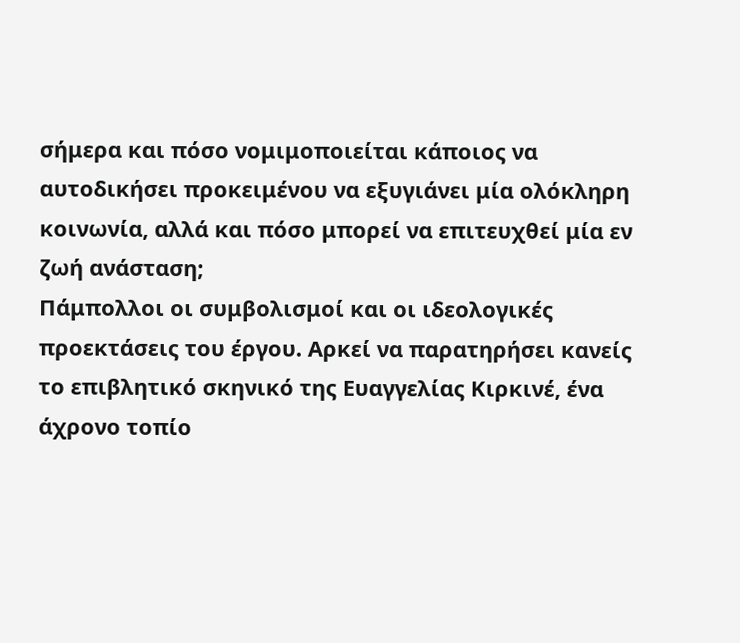σήμερα και πόσο νομιμοποιείται κάποιος να αυτοδικήσει προκειμένου να εξυγιάνει μία ολόκληρη κοινωνία, αλλά και πόσο μπορεί να επιτευχθεί μία εν ζωή ανάσταση;
Πάμπολλοι οι συμβολισμοί και οι ιδεολογικές προεκτάσεις του έργου. Αρκεί να παρατηρήσει κανείς το επιβλητικό σκηνικό της Ευαγγελίας Κιρκινέ, ένα άχρονο τοπίο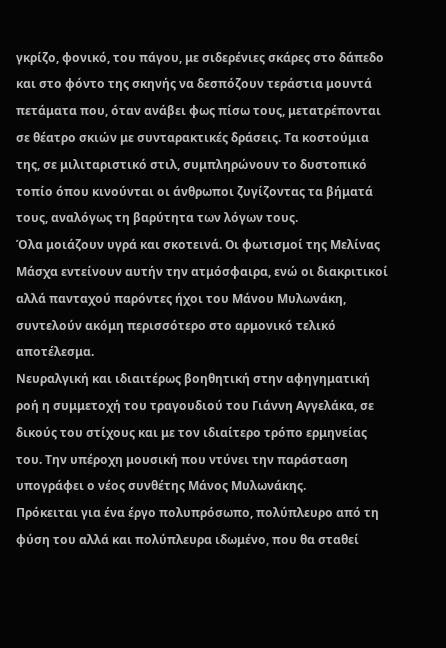γκρίζο, φονικό, του πάγου, με σιδερένιες σκάρες στο δάπεδο και στο φόντο της σκηνής να δεσπόζουν τεράστια μουντά πετάματα που, όταν ανάβει φως πίσω τους, μετατρέπονται σε θέατρο σκιών με συνταρακτικές δράσεις. Τα κοστούμια της, σε μιλιταριστικό στιλ, συμπληρώνουν το δυστοπικό τοπίο όπου κινούνται οι άνθρωποι ζυγίζοντας τα βήματά τους, αναλόγως τη βαρύτητα των λόγων τους.
Όλα μοιάζουν υγρά και σκοτεινά. Οι φωτισμοί της Μελίνας Μάσχα εντείνουν αυτήν την ατμόσφαιρα, ενώ οι διακριτικοί αλλά πανταχού παρόντες ήχοι του Μάνου Μυλωνάκη, συντελούν ακόμη περισσότερο στο αρμονικό τελικό αποτέλεσμα.
Νευραλγική και ιδιαιτέρως βοηθητική στην αφηγηματική ροή η συμμετοχή του τραγουδιού του Γιάννη Αγγελάκα, σε δικούς του στίχους και με τον ιδιαίτερο τρόπο ερμηνείας του. Την υπέροχη μουσική που ντύνει την παράσταση υπογράφει ο νέος συνθέτης Μάνος Μυλωνάκης.
Πρόκειται για ένα έργο πολυπρόσωπο, πολύπλευρο από τη φύση του αλλά και πολύπλευρα ιδωμένο, που θα σταθεί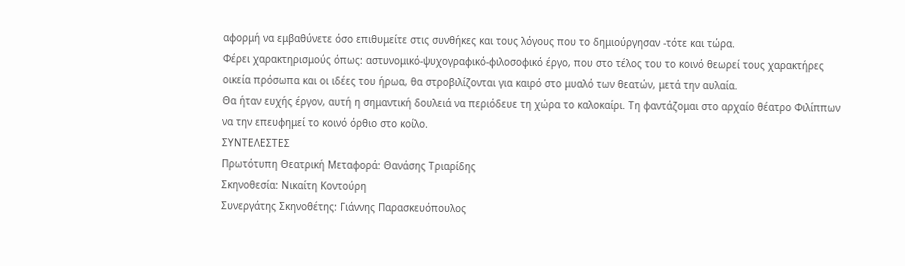αφορμή να εμβαθύνετε όσο επιθυμείτε στις συνθήκες και τους λόγους που το δημιούργησαν -τότε και τώρα.
Φέρει χαρακτηρισμούς όπως: αστυνομικό-ψυχογραφικό-φιλοσοφικό έργο, που στο τέλος του το κοινό θεωρεί τους χαρακτήρες οικεία πρόσωπα και οι ιδέες του ήρωα, θα στροβιλίζονται για καιρό στο μυαλό των θεατών, μετά την αυλαία.
Θα ήταν ευχής έργον, αυτή η σημαντική δουλειά να περιόδευε τη χώρα το καλοκαίρι. Τη φαντάζομαι στο αρχαίο θέατρο Φιλίππων να την επευφημεί το κοινό όρθιο στο κοίλο.
ΣΥΝΤΕΛΕΣΤΕΣ
Πρωτότυπη Θεατρική Μεταφορά: Θανάσης Τριαρίδης
Σκηνοθεσία: Νικαίτη Κοντούρη
Συνεργάτης Σκηνοθέτης: Γιάννης Παρασκευόπουλος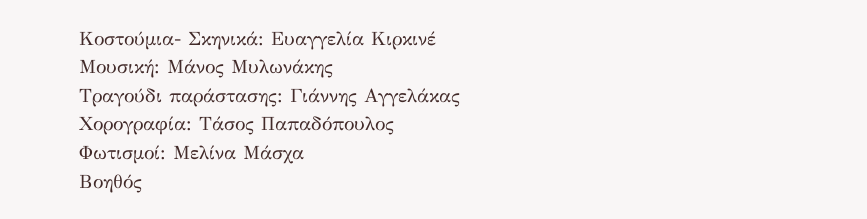Κοστούμια- Σκηνικά: Ευαγγελία Κιρκινέ
Μουσική: Μάνος Μυλωνάκης
Τραγούδι παράστασης: Γιάννης Αγγελάκας
Χορογραφία: Τάσος Παπαδόπουλος
Φωτισμοί: Μελίνα Μάσχα
Βοηθός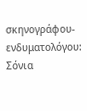σκηνογράφου- ενδυματολόγου: Σόνια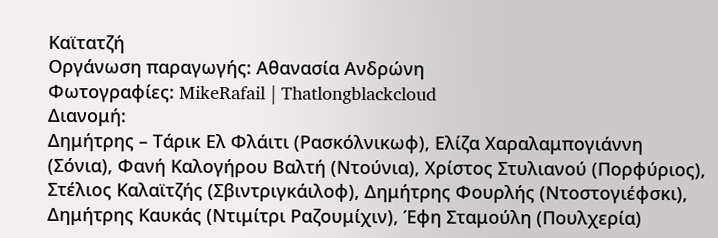Καϊτατζή
Οργάνωση παραγωγής: Αθανασία Ανδρώνη
Φωτογραφίες: MikeRafail | Thatlongblackcloud
Διανομή:
Δημήτρης – Τάρικ Ελ Φλάιτι (Ρασκόλνικωφ), Ελίζα Χαραλαμπογιάννη (Σόνια), Φανή Καλογήρου Βαλτή (Ντούνια), Χρίστος Στυλιανού (Πορφύριος), Στέλιος Καλαϊτζής (Σβιντριγκάιλοφ), Δημήτρης Φουρλής (Ντοστογιέφσκι), Δημήτρης Καυκάς (Ντιμίτρι Ραζουμίχιν), Έφη Σταμούλη (Πουλχερία)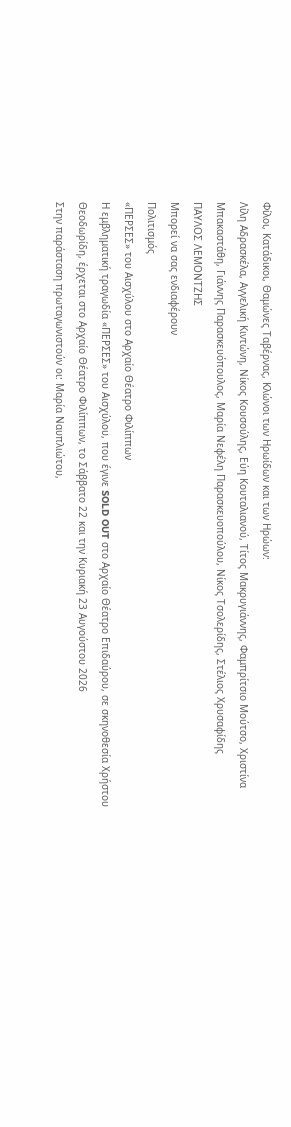Φίλοι, Κατάδικοι, Θαμώνες Ταβέρνας, Κλώνοι των Ηρωίδων και των Ηρώων:
Λίλη Αδρασκέλα, Αγγελική Κιντώνη, Νίκος Κουσούλης, Εύη Κουταλιανού, Τίτος Μακρυγιάννης, Φαμπρίτσιο Μούτσο, Χριστίνα Μπακαστάθη, Γιάννης Παρασκευόπουλος, Μαρία Νεφέλη Παρασκευοπούλου, Νίκος Τσολερίδης, Στέλιος Χρυσαφίδης
ΠΑΥΛΟΣ ΛΕΜΟΝΤΖΗΣ
Μπορεί να σας ενδιαφέρουν
Πολιτισμός
«ΠΕΡΣΕΣ» του Αισχύλου στο Αρχαίο Θέατρο Φιλίππων
Η εμβληματική τραγωδία «ΠΕΡΣΕΣ» του Αισχύλου, που έγινε SOLD OUT στο Αρχαίο Θέατρο Επιδαύρου, σε σκηνοθεσία Χρήστου Θεοδωρίδη, έρχεται στο Αρχαίο Θέατρο Φιλίππων, το Σάββατο 22 και την Κυριακή 23 Αυγούστου 2026
Στην παράσταση πρωταγωνιστούν οι: Μαρία Ναυπλιώτου,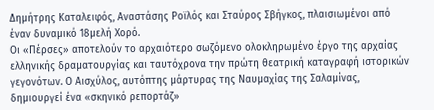Δημήτρης Καταλειφός, Αναστάσης Ροϊλός και Σταύρος Σβήγκος, πλαισιωμένοι από έναν δυναμικό 18μελή Χορό.
Οι «Πέρσες» αποτελούν το αρχαιότερο σωζόμενο ολοκληρωμένο έργο της αρχαίας ελληνικής δραματουργίας και ταυτόχρονα την πρώτη θεατρική καταγραφή ιστορικών γεγονότων. Ο Αισχύλος, αυτόπτης μάρτυρας της Ναυμαχίας της Σαλαμίνας, δημιουργεί ένα «σκηνικό ρεπορτάζ»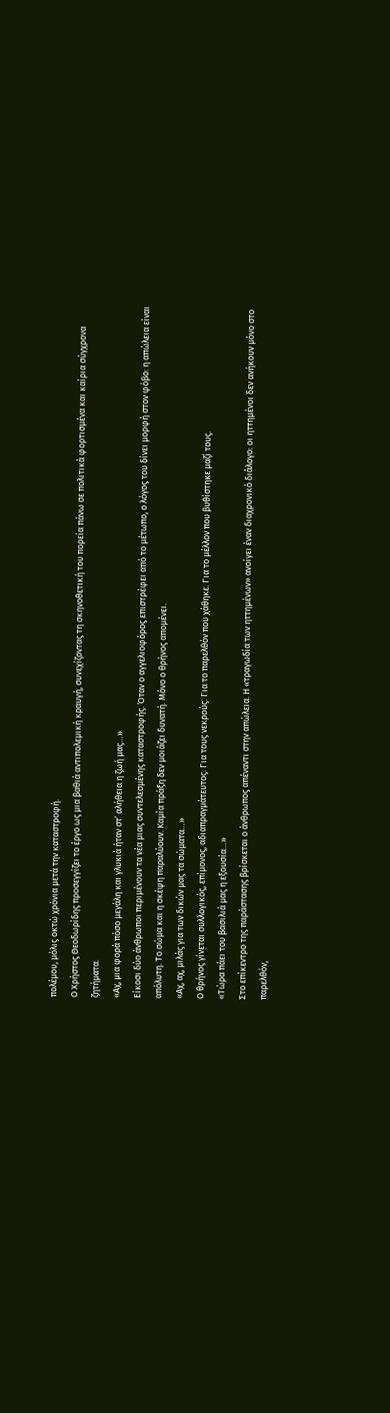πολέμου, μόλις οκτώ χρόνια μετά την καταστροφή.
Ο Χρήστος Θεοδωρίδης προσεγγίζει το έργο ως μια βαθιά αντιπολεμική κραυγή, συνεχίζοντας τη σκηνοθετική του πορεία πάνω σε πολιτικά φορτισμένα και καίρια σύγχρονα ζητήματα.
«Αχ, μια φορά πόσο μεγάλη και γλυκιά ήταν στ’ αλήθεια η ζωή μας…»
Είκοσι δύο άνθρωποι περιμένουν τα νέα μιας συντελεσμένης καταστροφής. Όταν ο αγγελιοφόρος επιστρέφει από το μέτωπο, ο λόγος του δίνει μορφή στον φόβο: η απώλεια είναι απόλυτη. Το σώμα και η σκέψη παραλύουν. Καμία πράξη δεν μοιάζει δυνατή. Μόνο ο θρήνος απομένει.
«Αχ, αχ, μιλάς για των δικών μας τα σώματα…»
Ο θρήνος γίνεται συλλογικός, επίμονος, αδιαπραγμάτευτος. Για τους νεκρούς. Για το παρελθόν που χάθηκε. Για το μέλλον που βυθίστηκε μαζί τους.
«Τώρα πάει του βασιλιά μας η εξουσία…»
Στο επίκεντρο της παράστασης βρίσκεται ο άνθρωπος απέναντι στην απώλεια. Η «τραγωδία των ηττημένων» ανοίγει έναν διαχρονικό διάλογο: οι ηττημένοι δεν ανήκουν μόνο στο παρελθόν,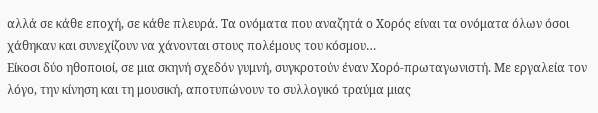αλλά σε κάθε εποχή, σε κάθε πλευρά. Τα ονόματα που αναζητά ο Χορός είναι τα ονόματα όλων όσοι χάθηκαν και συνεχίζουν να χάνονται στους πολέμους του κόσμου…
Είκοσι δύο ηθοποιοί, σε μια σκηνή σχεδόν γυμνή, συγκροτούν έναν Χορό-πρωταγωνιστή. Με εργαλεία τον λόγο, την κίνηση και τη μουσική, αποτυπώνουν το συλλογικό τραύμα μιας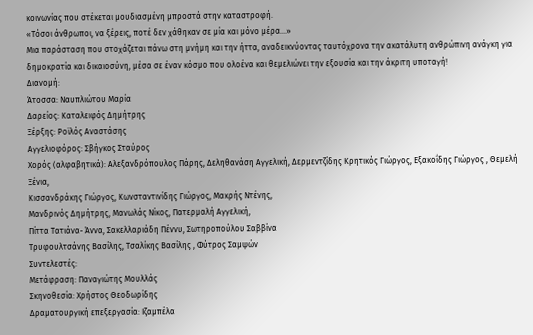κοινωνίας που στέκεται μουδιασμένη μπροστά στην καταστροφή.
«Τόσοι άνθρωποι, να ξέρεις, ποτέ δεν χάθηκαν σε μία και μόνο μέρα…»
Μια παράσταση που στοχάζεται πάνω στη μνήμη και την ήττα, αναδεικνύοντας ταυτόχρονα την ακατάλυτη ανθρώπινη ανάγκη για δημοκρατία και δικαιοσύνη, μέσα σε έναν κόσμο που ολοένα και θεμελιώνει την εξουσία και την άκριτη υποταγή!
Διανομή:
Άτοσσα: Ναυπλιώτου Μαρία
Δαρείος: Καταλειφός Δημήτρης
Ξέρξης: Ροϊλός Αναστάσης
Αγγελιοφόρος: Σβήγκος Σταύρος
Χορός (αλφαβητικά): Αλεξανδρόπουλος Πάρης, Δεληθανάση Αγγελική, Δερμεντζίδης Κρητικός Γιώργος, Εξακοΐδης Γιώργος , Θεμελή Ξένια,
Κισσανδράκης Γιώργος, Κωνσταντινίδης Γιώργος, Μακρής Ντένης,
Μανδρινός Δημήτρης, Μανωλάς Νίκος, Πατερμαλή Αγγελική,
Πίττα Τατιάνα- Άννα, Σακελλαριάδη Πέννυ, Σωτηροπούλου Σαββίνα
Τρυφουλτσάνης Βασίλης, Τσαλίκης Βασίλης , Φύτρος Σαμψών
Συντελεστές:
Μετάφραση: Παναγιώτης Μουλλάς
Σκηνοθεσία: Χρήστος Θεοδωρίδης
Δραματουργική επεξεργασία: Ιζαμπέλα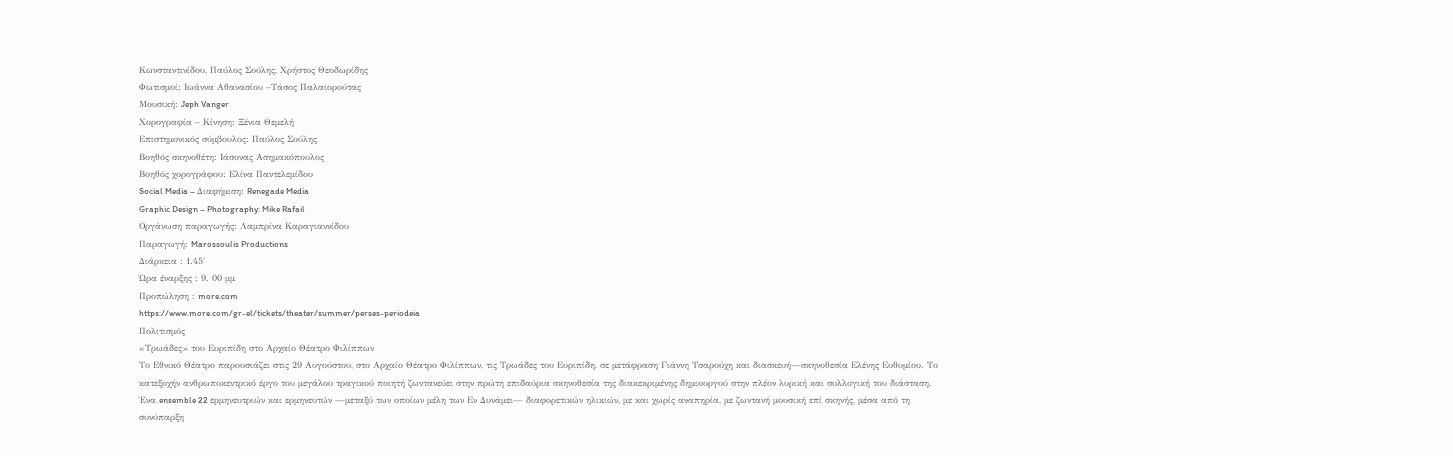Κωνσταντινίδου, Παύλος Σούλης, Χρήστος Θεοδωρίδης
Φωτισμοί: Ιωάννα Αθανασίου –Τάσος Παλαιορούτας
Μουσική: Jeph Vanger
Χορογραφία – Κίνηση: Ξένια Θεμελή
Επιστημονικός σύμβουλος: Παύλος Σούλης
Βοηθός σκηνοθέτη: Ιάσονας Ασημακόπουλος
Βοηθός χορογράφου: Ελίνα Παντελεμίδου
Social Media – Διαφήμιση: Renegade Media
Graphic Design – Photography: Mike Rafail
Οργάνωση παραγωγής: Λαμπρίνα Καραγιαννίδου
Παραγωγή: Marossoulis Productions
Διάρκεια : 1.45΄
Ώρα έναρξης : 9. 00 μμ
Προπώληση : more.com
https://www.more.com/gr-el/tickets/theater/summer/perses-periodeia
Πολιτισμός
«Τρωάδες» του Ευριπίδη στο Αρχαίο Θέατρο Φιλίππων
Το Εθνικό Θέατρο παρουσιάζει στις 29 Αυγούστου, στο Αρχαίο Θέατρο Φιλίππων, τις Τρωάδες του Ευριπίδη, σε μετάφραση Γιάννη Τσαρούχη και διασκευή—σκηνοθεσία Ελένης Ευθυμίου. Το κατεξοχήν ανθρωποκεντρικό έργο του μεγάλου τραγικού ποιητή ζωντανεύει στην πρώτη επιδαύρια σκηνοθεσία της διακεκριμένης δημιουργού στην πλέον λυρική και συλλογική του διάσταση.
Ένα ensemble 22 ερμηνευτριών και ερμηνευτών —μεταξύ των οποίων μέλη των Εν Δυνάμει— διαφορετικών ηλικιών, με και χωρίς αναπηρία, με ζωντανή μουσική επί σκηνής, μέσα από τη συνύπαρξη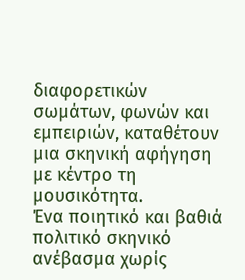διαφορετικών σωμάτων, φωνών και εμπειριών, καταθέτουν μια σκηνική αφήγηση με κέντρο τη μουσικότητα.
Ένα ποιητικό και βαθιά πολιτικό σκηνικό ανέβασμα χωρίς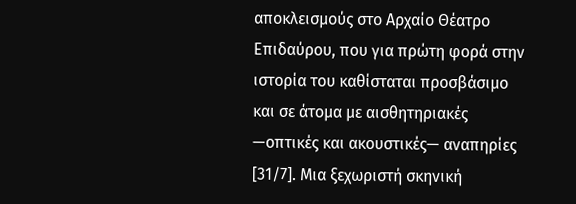αποκλεισμούς στο Αρχαίο Θέατρο Επιδαύρου, που για πρώτη φορά στην ιστορία του καθίσταται προσβάσιμο και σε άτομα με αισθητηριακές —οπτικές και ακουστικές— αναπηρίες [31/7]. Μια ξεχωριστή σκηνική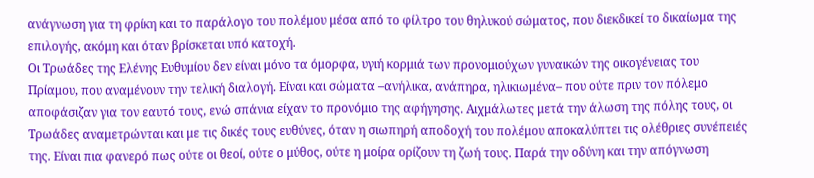ανάγνωση για τη φρίκη και το παράλογο του πολέμου μέσα από το φίλτρο του θηλυκού σώματος, που διεκδικεί το δικαίωμα της επιλογής, ακόμη και όταν βρίσκεται υπό κατοχή.
Οι Τρωάδες της Ελένης Ευθυμίου δεν είναι μόνο τα όμορφα, υγιή κορμιά των προνομιούχων γυναικών της οικογένειας του Πρίαμου, που αναμένουν την τελική διαλογή. Είναι και σώματα –ανήλικα, ανάπηρα, ηλικιωμένα– που ούτε πριν τον πόλεμο αποφάσιζαν για τον εαυτό τους, ενώ σπάνια είχαν το προνόμιο της αφήγησης. Αιχμάλωτες μετά την άλωση της πόλης τους, οι Τρωάδες αναμετρώνται και με τις δικές τους ευθύνες, όταν η σιωπηρή αποδοχή του πολέμου αποκαλύπτει τις ολέθριες συνέπειές της. Είναι πια φανερό πως ούτε οι θεοί, ούτε ο μύθος, ούτε η μοίρα ορίζουν τη ζωή τους. Παρά την οδύνη και την απόγνωση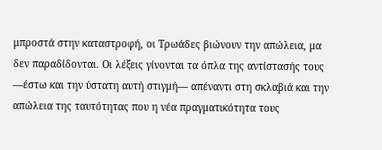μπροστά στην καταστροφή, οι Τρωάδες βιώνουν την απώλεια, μα δεν παραδίδονται. Οι λέξεις γίνονται τα όπλα της αντίστασής τους —έστω και την ύστατη αυτή στιγμή— απέναντι στη σκλαβιά και την απώλεια της ταυτότητας που η νέα πραγματικότητα τους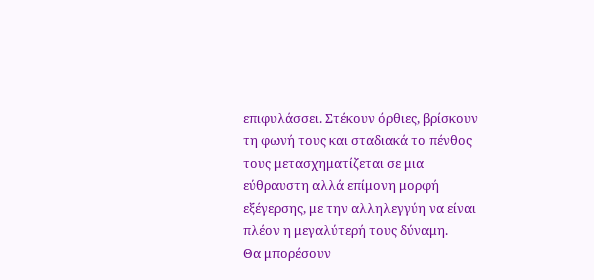επιφυλάσσει. Στέκουν όρθιες, βρίσκουν τη φωνή τους και σταδιακά το πένθος τους μετασχηματίζεται σε μια εύθραυστη αλλά επίμονη μορφή εξέγερσης, με την αλληλεγγύη να είναι πλέον η μεγαλύτερή τους δύναμη.
Θα μπορέσουν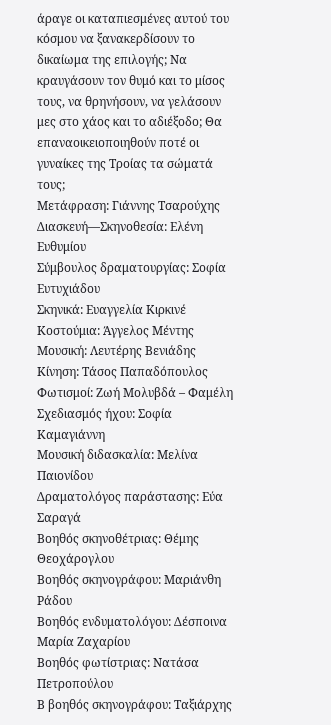άραγε οι καταπιεσμένες αυτού του κόσμου να ξανακερδίσουν το δικαίωμα της επιλογής; Να κραυγάσουν τον θυμό και το μίσος τους, να θρηνήσουν, να γελάσουν μες στο χάος και το αδιέξοδο; Θα επαναοικειοποιηθούν ποτέ οι γυναίκες της Τροίας τα σώματά τους;
Μετάφραση: Γιάννης Τσαρούχης
Διασκευή—Σκηνοθεσία: Ελένη Ευθυμίου
Σύμβουλος δραματουργίας: Σοφία Ευτυχιάδου
Σκηνικά: Ευαγγελία Κιρκινέ
Κοστούμια: Άγγελος Μέντης
Μουσική: Λευτέρης Βενιάδης
Κίνηση: Τάσος Παπαδόπουλος
Φωτισμοί: Ζωή Μολυβδά – Φαμέλη
Σχεδιασμός ήχου: Σοφία Καμαγιάννη
Μουσική διδασκαλία: Μελίνα Παιονίδου
Δραματολόγος παράστασης: Εύα Σαραγά
Βοηθός σκηνοθέτριας: Θέμης Θεοχάρογλου
Βοηθός σκηνογράφου: Μαριάνθη Ράδου
Βοηθός ενδυματολόγου: Δέσποινα Μαρία Ζαχαρίου
Βοηθός φωτίστριας: Νατάσα Πετροπούλου
Β βοηθός σκηνογράφου: Ταξιάρχης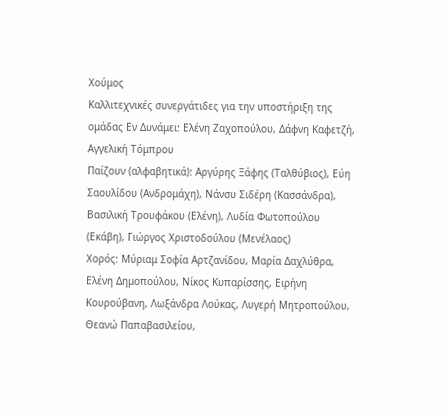Χούμος
Καλλιτεχνικές συνεργάτιδες για την υποστήριξη της ομάδας Εν Δυνάμει: Ελένη Ζαχοπούλου, Δάφνη Καφετζή, Αγγελική Τόμπρου
Παίζουν (αλφαβητικά): Αργύρης Ξάφης (Ταλθύβιος), Εύη Σαουλίδου (Ανδρομάχη), Νάνσυ Σιδέρη (Κασσάνδρα), Βασιλική Τρουφάκου (Ελένη), Λυδία Φωτοπούλου (Εκάβη), Γιώργος Χριστοδούλου (Μενέλαος)
Χορός: Μύριαμ Σοφία Αρτζανίδου, Μαρία Δαχλύθρα, Eλένη Δημοπούλου, Νίκος Κυπαρίσσης, Ειρήνη Κουρούβανη, Λωξάνδρα Λούκας, Λυγερή Μητροπούλου, Θεανώ Παπαβασιλείου,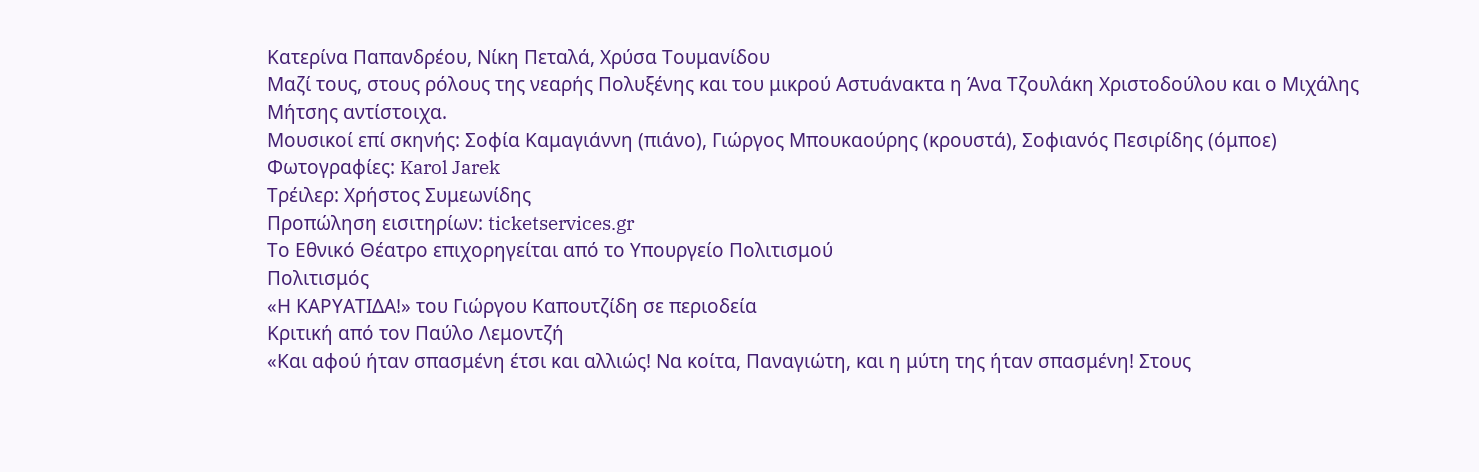Κατερίνα Παπανδρέου, Νίκη Πεταλά, Χρύσα Τουμανίδου
Μαζί τους, στους ρόλους της νεαρής Πολυξένης και του μικρού Αστυάνακτα η Άνα Τζουλάκη Χριστοδούλου και ο Μιχάλης Μήτσης αντίστοιχα.
Μουσικοί επί σκηνής: Σοφία Καμαγιάννη (πιάνο), Γιώργος Μπουκαούρης (κρουστά), Σοφιανός Πεσιρίδης (όμποε)
Φωτογραφίες: Karol Jarek
Τρέιλερ: Χρήστος Συμεωνίδης
Προπώληση εισιτηρίων: ticketservices.gr
Το Εθνικό Θέατρο επιχορηγείται από το Υπουργείο Πολιτισμού
Πολιτισμός
«Η ΚΑΡΥΑΤΙΔΑ!» του Γιώργου Καπουτζίδη σε περιοδεία
Κριτική από τον Παύλο Λεμοντζή
«Και αφού ήταν σπασμένη έτσι και αλλιώς! Να κοίτα, Παναγιώτη, και η μύτη της ήταν σπασμένη! Στους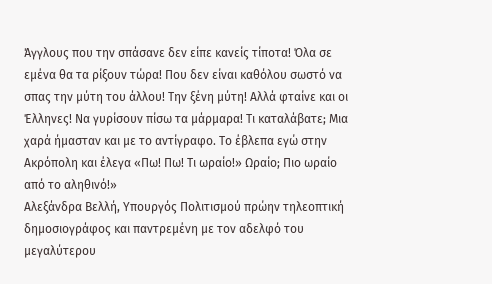Άγγλους που την σπάσανε δεν είπε κανείς τίποτα! Όλα σε εμένα θα τα ρίξουν τώρα! Που δεν είναι καθόλου σωστό να σπας την μύτη του άλλου! Την ξένη μύτη! Αλλά φταίνε και οι Έλληνες! Να γυρίσουν πίσω τα μάρμαρα! Τι καταλάβατε; Μια χαρά ήμασταν και με το αντίγραφο. Το έβλεπα εγώ στην Ακρόπολη και έλεγα «Πω! Πω! Τι ωραίο!» Ωραίο; Πιο ωραίο από το αληθινό!»
Αλεξάνδρα Βελλή, Υπουργός Πολιτισμού πρώην τηλεοπτική δημοσιογράφος και παντρεμένη με τον αδελφό του μεγαλύτερου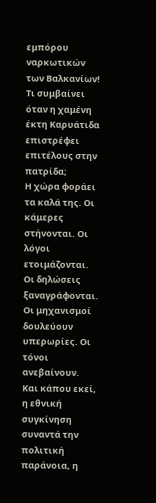εμπόρου ναρκωτικών των Βαλκανίων!
Τι συμβαίνει όταν η χαμένη έκτη Καρυάτιδα επιστρέφει επιτέλους στην πατρίδα;
Η χώρα φοράει τα καλά της. Οι κάμερες στήνονται. Οι λόγοι ετοιμάζονται. Οι δηλώσεις ξαναγράφονται. Οι μηχανισμοί δουλεύουν υπερωρίες. Οι τόνοι ανεβαίνουν.
Και κάπου εκεί, η εθνική συγκίνηση συναντά την πολιτική παράνοια, η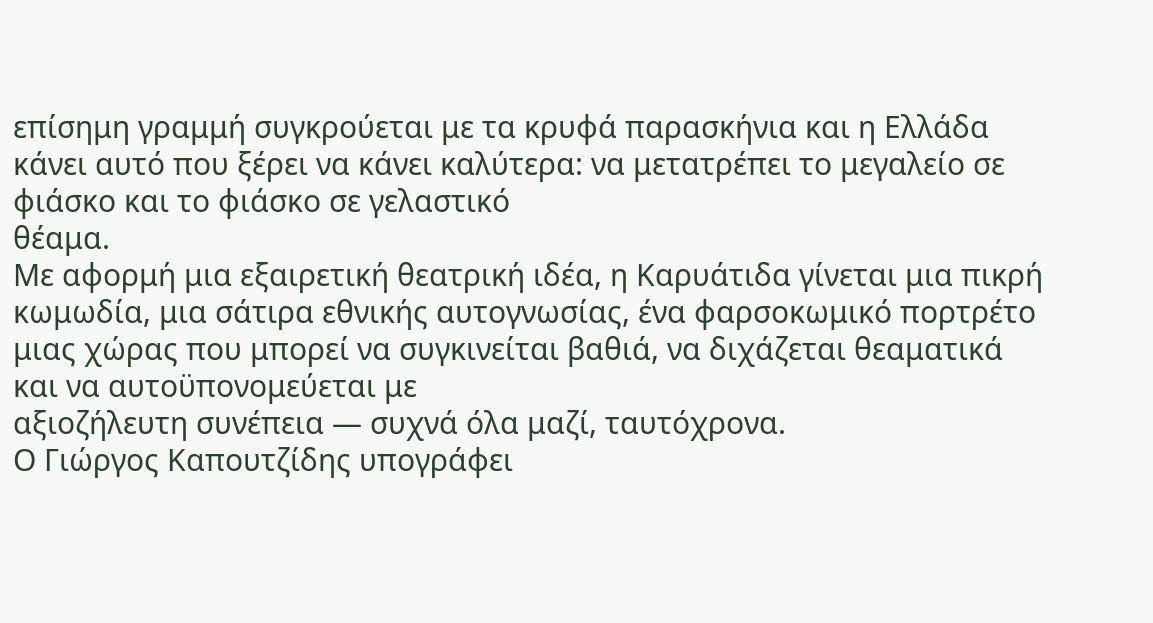επίσημη γραμμή συγκρούεται με τα κρυφά παρασκήνια και η Ελλάδα κάνει αυτό που ξέρει να κάνει καλύτερα: να μετατρέπει το μεγαλείο σε φιάσκο και το φιάσκο σε γελαστικό
θέαμα.
Με αφορμή μια εξαιρετική θεατρική ιδέα, η Καρυάτιδα γίνεται μια πικρή κωμωδία, μια σάτιρα εθνικής αυτογνωσίας, ένα φαρσοκωμικό πορτρέτο μιας χώρας που μπορεί να συγκινείται βαθιά, να διχάζεται θεαματικά και να αυτοϋπονομεύεται με
αξιοζήλευτη συνέπεια — συχνά όλα μαζί, ταυτόχρονα.
Ο Γιώργος Καπουτζίδης υπογράφει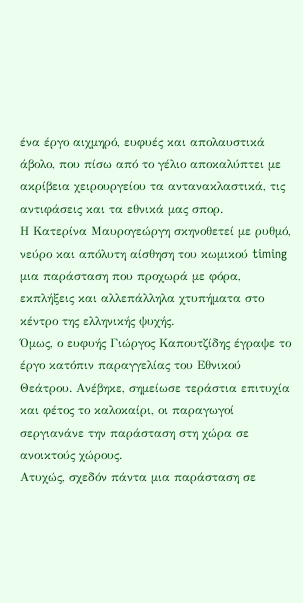ένα έργο αιχμηρό, ευφυές και απολαυστικά άβολο, που πίσω από το γέλιο αποκαλύπτει με ακρίβεια χειρουργείου τα αντανακλαστικά, τις αντιφάσεις και τα εθνικά μας σπορ.
Η Κατερίνα Μαυρογεώργη σκηνοθετεί με ρυθμό, νεύρο και απόλυτη αίσθηση του κωμικού timing μια παράσταση που προχωρά με φόρα, εκπλήξεις και αλλεπάλληλα χτυπήματα στο κέντρο της ελληνικής ψυχής.
Όμως, ο ευφυής Γιώργος Καπουτζίδης έγραψε το έργο κατόπιν παραγγελίας του Εθνικού Θεάτρου. Ανέβηκε, σημείωσε τεράστια επιτυχία και φέτος το καλοκαίρι, οι παραγωγοί σεργιανάνε την παράσταση στη χώρα σε ανοικτούς χώρους.
Ατυχώς, σχεδόν πάντα μια παράσταση σε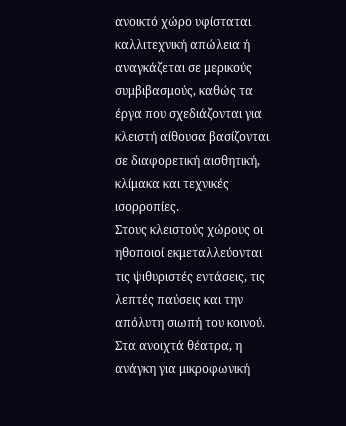ανοικτό χώρο υφίσταται καλλιτεχνική απώλεια ή αναγκάζεται σε μερικούς συμβιβασμούς, καθώς τα έργα που σχεδιάζονται για κλειστή αίθουσα βασίζονται σε διαφορετική αισθητική, κλίμακα και τεχνικές ισορροπίες.
Στους κλειστούς χώρους οι ηθοποιοί εκμεταλλεύονται τις ψιθυριστές εντάσεις, τις λεπτές παύσεις και την απόλυτη σιωπή του κοινού. Στα ανοιχτά θέατρα, η ανάγκη για μικροφωνική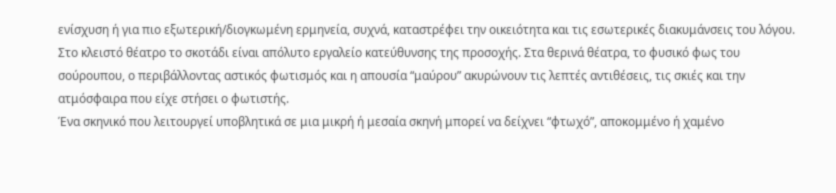ενίσχυση ή για πιο εξωτερική/διογκωμένη ερμηνεία, συχνά, καταστρέφει την οικειότητα και τις εσωτερικές διακυμάνσεις του λόγου.
Στο κλειστό θέατρο το σκοτάδι είναι απόλυτο εργαλείο κατεύθυνσης της προσοχής. Στα θερινά θέατρα, το φυσικό φως του σούρουπου, ο περιβάλλοντας αστικός φωτισμός και η απουσία “μαύρου” ακυρώνουν τις λεπτές αντιθέσεις, τις σκιές και την ατμόσφαιρα που είχε στήσει ο φωτιστής.
Ένα σκηνικό που λειτουργεί υποβλητικά σε μια μικρή ή μεσαία σκηνή μπορεί να δείχνει “φτωχό”, αποκομμένο ή χαμένο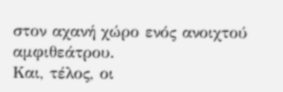στον αχανή χώρο ενός ανοιχτού αμφιθεάτρου.
Και, τέλος, οι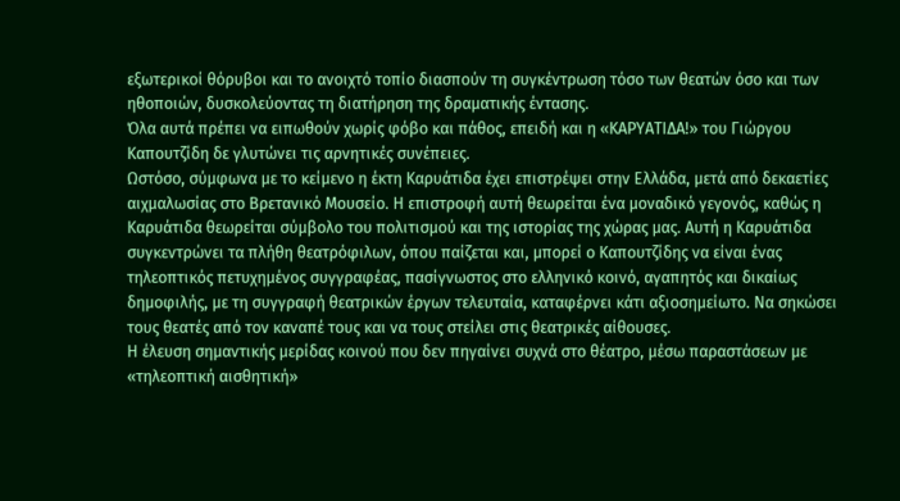εξωτερικοί θόρυβοι και το ανοιχτό τοπίο διασπούν τη συγκέντρωση τόσο των θεατών όσο και των ηθοποιών, δυσκολεύοντας τη διατήρηση της δραματικής έντασης.
Όλα αυτά πρέπει να ειπωθούν χωρίς φόβο και πάθος, επειδή και η «ΚΑΡΥΑΤΙΔΑ!» του Γιώργου Καπουτζίδη δε γλυτώνει τις αρνητικές συνέπειες.
Ωστόσο, σύμφωνα με το κείμενο η έκτη Καρυάτιδα έχει επιστρέψει στην Ελλάδα, μετά από δεκαετίες αιχμαλωσίας στο Βρετανικό Μουσείο. Η επιστροφή αυτή θεωρείται ένα μοναδικό γεγονός, καθώς η Καρυάτιδα θεωρείται σύμβολο του πολιτισμού και της ιστορίας της χώρας μας. Αυτή η Καρυάτιδα συγκεντρώνει τα πλήθη θεατρόφιλων, όπου παίζεται και, μπορεί ο Καπουτζίδης να είναι ένας τηλεοπτικός πετυχημένος συγγραφέας, πασίγνωστος στο ελληνικό κοινό, αγαπητός και δικαίως δημοφιλής, με τη συγγραφή θεατρικών έργων τελευταία, καταφέρνει κάτι αξιοσημείωτο. Να σηκώσει τους θεατές από τον καναπέ τους και να τους στείλει στις θεατρικές αίθουσες.
Η έλευση σημαντικής μερίδας κοινού που δεν πηγαίνει συχνά στο θέατρο, μέσω παραστάσεων με «τηλεοπτική αισθητική»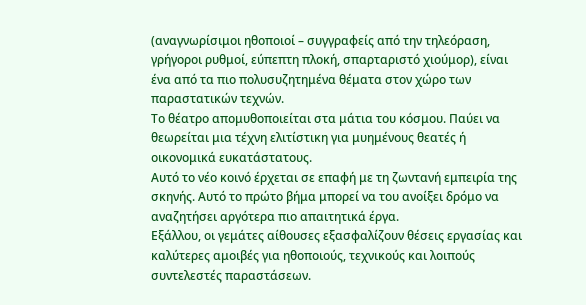(αναγνωρίσιμοι ηθοποιοί – συγγραφείς από την τηλεόραση, γρήγοροι ρυθμοί, εύπεπτη πλοκή, σπαρταριστό χιούμορ), είναι ένα από τα πιο πολυσυζητημένα θέματα στον χώρο των παραστατικών τεχνών.
Το θέατρο απομυθοποιείται στα μάτια του κόσμου. Παύει να θεωρείται μια τέχνη ελιτίστικη για μυημένους θεατές ή οικονομικά ευκατάστατους.
Αυτό το νέο κοινό έρχεται σε επαφή με τη ζωντανή εμπειρία της σκηνής. Αυτό το πρώτο βήμα μπορεί να του ανοίξει δρόμο να αναζητήσει αργότερα πιο απαιτητικά έργα.
Εξάλλου, οι γεμάτες αίθουσες εξασφαλίζουν θέσεις εργασίας και καλύτερες αμοιβές για ηθοποιούς, τεχνικούς και λοιπούς συντελεστές παραστάσεων.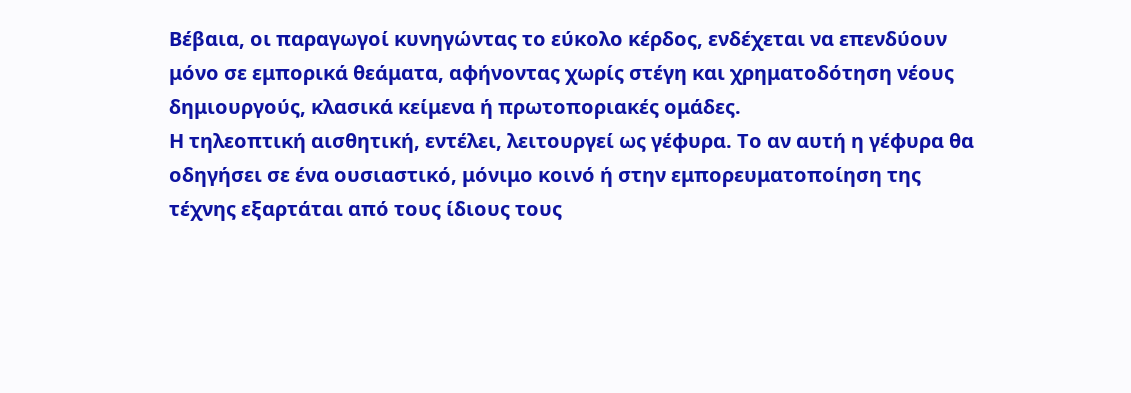Βέβαια, οι παραγωγοί κυνηγώντας το εύκολο κέρδος, ενδέχεται να επενδύουν μόνο σε εμπορικά θεάματα, αφήνοντας χωρίς στέγη και χρηματοδότηση νέους δημιουργούς, κλασικά κείμενα ή πρωτοποριακές ομάδες.
Η τηλεοπτική αισθητική, εντέλει, λειτουργεί ως γέφυρα. Το αν αυτή η γέφυρα θα οδηγήσει σε ένα ουσιαστικό, μόνιμο κοινό ή στην εμπορευματοποίηση της τέχνης εξαρτάται από τους ίδιους τους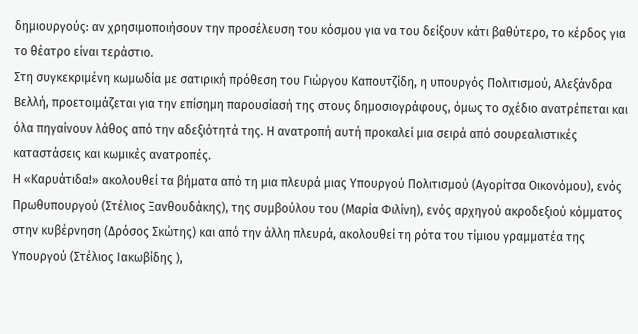δημιουργούς: αν χρησιμοποιήσουν την προσέλευση του κόσμου για να του δείξουν κάτι βαθύτερο, το κέρδος για το θέατρο είναι τεράστιο.
Στη συγκεκριμένη κωμωδία με σατιρική πρόθεση του Γιώργου Καπουτζίδη, η υπουργός Πολιτισμού, Αλεξάνδρα Βελλή, προετοιμάζεται για την επίσημη παρουσίασή της στους δημοσιογράφους, όμως το σχέδιο ανατρέπεται και όλα πηγαίνουν λάθος από την αδεξιότητά της. Η ανατροπή αυτή προκαλεί μια σειρά από σουρεαλιστικές καταστάσεις και κωμικές ανατροπές.
Η «Καρυάτιδα!» ακολουθεί τα βήματα από τη μια πλευρά μιας Υπουργού Πολιτισμού (Αγορίτσα Οικονόμου), ενός Πρωθυπουργού (Στέλιος Ξανθουδάκης), της συμβούλου του (Μαρία Φιλίνη), ενός αρχηγού ακροδεξιού κόμματος στην κυβέρνηση (Δρόσος Σκώτης) και από την άλλη πλευρά, ακολουθεί τη ρότα του τίμιου γραμματέα της Υπουργού (Στέλιος Ιακωβίδης ),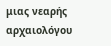μιας νεαρής αρχαιολόγου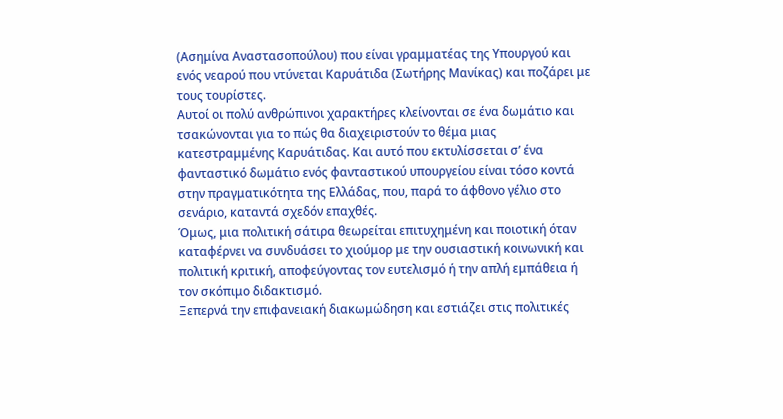(Ασημίνα Αναστασοπούλου) που είναι γραμματέας της Υπουργού και ενός νεαρού που ντύνεται Καρυάτιδα (Σωτήρης Μανίκας) και ποζάρει με τους τουρίστες.
Αυτοί οι πολύ ανθρώπινοι χαρακτήρες κλείνονται σε ένα δωμάτιο και τσακώνονται για το πώς θα διαχειριστούν το θέμα μιας κατεστραμμένης Καρυάτιδας. Και αυτό που εκτυλίσσεται σ’ ένα φανταστικό δωμάτιο ενός φανταστικού υπουργείου είναι τόσο κοντά στην πραγματικότητα της Ελλάδας, που, παρά το άφθονο γέλιο στο σενάριο, καταντά σχεδόν επαχθές.
Όμως, μια πολιτική σάτιρα θεωρείται επιτυχημένη και ποιοτική όταν καταφέρνει να συνδυάσει το χιούμορ με την ουσιαστική κοινωνική και πολιτική κριτική, αποφεύγοντας τον ευτελισμό ή την απλή εμπάθεια ή τον σκόπιμο διδακτισμό.
Ξεπερνά την επιφανειακή διακωμώδηση και εστιάζει στις πολιτικές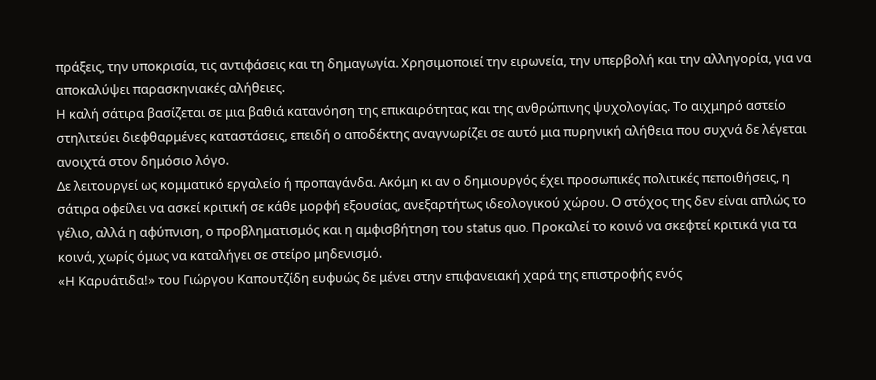πράξεις, την υποκρισία, τις αντιφάσεις και τη δημαγωγία. Χρησιμοποιεί την ειρωνεία, την υπερβολή και την αλληγορία, για να αποκαλύψει παρασκηνιακές αλήθειες.
Η καλή σάτιρα βασίζεται σε μια βαθιά κατανόηση της επικαιρότητας και της ανθρώπινης ψυχολογίας. Το αιχμηρό αστείο στηλιτεύει διεφθαρμένες καταστάσεις, επειδή ο αποδέκτης αναγνωρίζει σε αυτό μια πυρηνική αλήθεια που συχνά δε λέγεται ανοιχτά στον δημόσιο λόγο.
Δε λειτουργεί ως κομματικό εργαλείο ή προπαγάνδα. Ακόμη κι αν ο δημιουργός έχει προσωπικές πολιτικές πεποιθήσεις, η σάτιρα οφείλει να ασκεί κριτική σε κάθε μορφή εξουσίας, ανεξαρτήτως ιδεολογικού χώρου. Ο στόχος της δεν είναι απλώς το γέλιο, αλλά η αφύπνιση, ο προβληματισμός και η αμφισβήτηση του status quo. Προκαλεί το κοινό να σκεφτεί κριτικά για τα κοινά, χωρίς όμως να καταλήγει σε στείρο μηδενισμό.
«Η Καρυάτιδα!» του Γιώργου Καπουτζίδη ευφυώς δε μένει στην επιφανειακή χαρά της επιστροφής ενός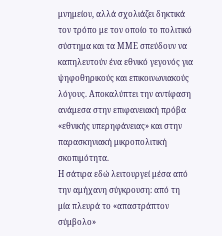μνημείου, αλλά σχολιάζει δηκτικά τον τρόπο με τον οποίο το πολιτικό σύστημα και τα ΜΜΕ σπεύδουν να καπηλευτούν ένα εθνικό γεγονός για ψηφοθηρικούς και επικοινωνιακούς λόγους. Αποκαλύπτει την αντίφαση ανάμεσα στην επιφανειακή πρόβα «εθνικής υπερηφάνειας» και στην παρασκηνιακή μικροπολιτική σκοπιμότητα.
Η σάτιρα εδώ λειτουργεί μέσα από την αμήχανη σύγκρουση: από τη μία πλευρά το «απαστράπτον σύμβολο»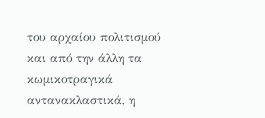του αρχαίου πολιτισμού και από την άλλη τα κωμικοτραγικά αντανακλαστικά, η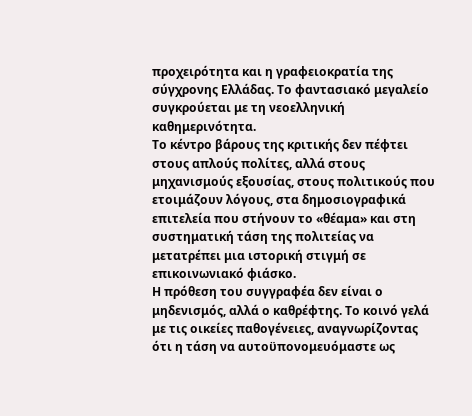προχειρότητα και η γραφειοκρατία της σύγχρονης Ελλάδας. Το φαντασιακό μεγαλείο συγκρούεται με τη νεοελληνική καθημερινότητα.
Το κέντρο βάρους της κριτικής δεν πέφτει στους απλούς πολίτες, αλλά στους μηχανισμούς εξουσίας, στους πολιτικούς που ετοιμάζουν λόγους, στα δημοσιογραφικά επιτελεία που στήνουν το «θέαμα» και στη συστηματική τάση της πολιτείας να μετατρέπει μια ιστορική στιγμή σε επικοινωνιακό φιάσκο.
Η πρόθεση του συγγραφέα δεν είναι ο μηδενισμός, αλλά ο καθρέφτης. Το κοινό γελά με τις οικείες παθογένειες, αναγνωρίζοντας ότι η τάση να αυτοϋπονομευόμαστε ως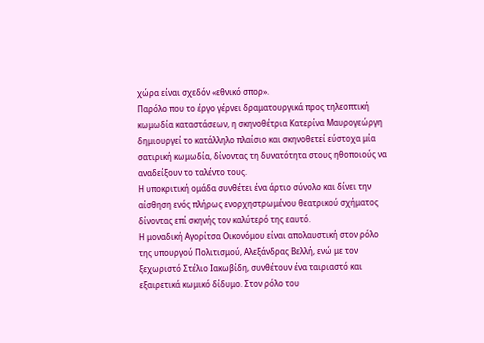χώρα είναι σχεδόν «εθνικό σπορ».
Παρόλο που το έργο γέρνει δραματουργικά προς τηλεοπτική κωμωδία καταστάσεων, η σκηνοθέτρια Κατερίνα Μαυρογεώργη δημιουργεί το κατάλληλο πλαίσιο και σκηνοθετεί εύστοχα μία σατιρική κωμωδία, δίνοντας τη δυνατότητα στους ηθοποιούς να αναδείξουν το ταλέντο τους.
Η υποκριτική ομάδα συνθέτει ένα άρτιο σύνολο και δίνει την αίσθηση ενός πλήρως ενορχηστρωμένου θεατρικού σχήματος δίνοντας επί σκηνής τον καλύτερό της εαυτό.
Η μοναδική Αγορίτσα Οικονόμου είναι απολαυστική στον ρόλο της υπουργού Πολιτισμού, Αλεξάνδρας Βελλή, ενώ με τον ξεχωριστό Στέλιο Ιακωβίδη, συνθέτουν ένα ταιριαστό και εξαιρετικά κωμικό δίδυμο. Στον ρόλο του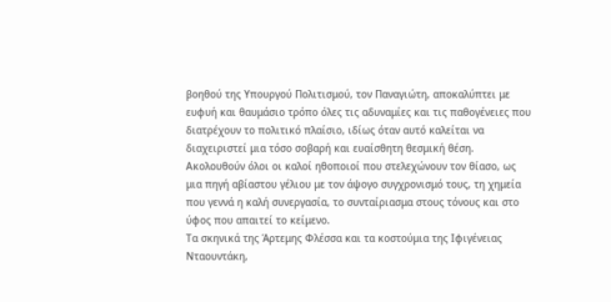βοηθού της Υπουργού Πολιτισμού, τον Παναγιώτη, αποκαλύπτει με ευφυή και θαυμάσιο τρόπο όλες τις αδυναμίες και τις παθογένειες που διατρέχουν το πολιτικό πλαίσιο, ιδίως όταν αυτό καλείται να διαχειριστεί μια τόσο σοβαρή και ευαίσθητη θεσμική θέση.
Ακολουθούν όλοι οι καλοί ηθοποιοί που στελεχώνουν τον θίασο, ως μια πηγή αβίαστου γέλιου με τον άψογο συγχρονισμό τους, τη χημεία που γεννά η καλή συνεργασία, το συνταίριασμα στους τόνους και στο ύφος που απαιτεί το κείμενο.
Τα σκηνικά της Άρτεμης Φλέσσα και τα κοστούμια της Ιφιγένειας Νταουντάκη,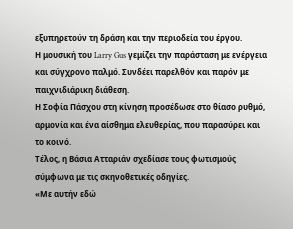εξυπηρετούν τη δράση και την περιοδεία του έργου.
Η μουσική του Larry Gus γεμίζει την παράσταση με ενέργεια και σύγχρονο παλμό. Συνδέει παρελθόν και παρόν με παιχνιδιάρικη διάθεση.
Η Σοφία Πάσχου στη κίνηση προσέδωσε στο θίασο ρυθμό, αρμονία και ένα αίσθημα ελευθερίας, που παρασύρει και το κοινό.
Τέλος, η Βάσια Ατταριάν σχεδίασε τους φωτισμούς σύμφωνα με τις σκηνοθετικές οδηγίες.
«Με αυτήν εδώ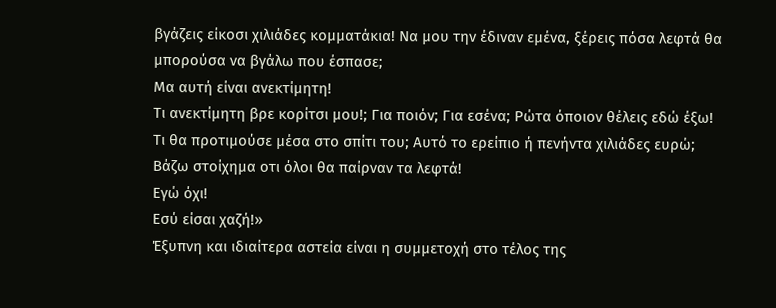βγάζεις είκοσι χιλιάδες κομματάκια! Να μου την έδιναν εμένα, ξέρεις πόσα λεφτά θα μπορούσα να βγάλω που έσπασε;
Μα αυτή είναι ανεκτίμητη!
Τι ανεκτίμητη βρε κορίτσι μου!; Για ποιόν; Για εσένα; Ρώτα όποιον θέλεις εδώ έξω! Τι θα προτιμούσε μέσα στο σπίτι του; Αυτό το ερείπιο ή πενήντα χιλιάδες ευρώ; Βάζω στοίχημα οτι όλοι θα παίρναν τα λεφτά!
Εγώ όχι!
Εσύ είσαι χαζή!»
Έξυπνη και ιδιαίτερα αστεία είναι η συμμετοχή στο τέλος της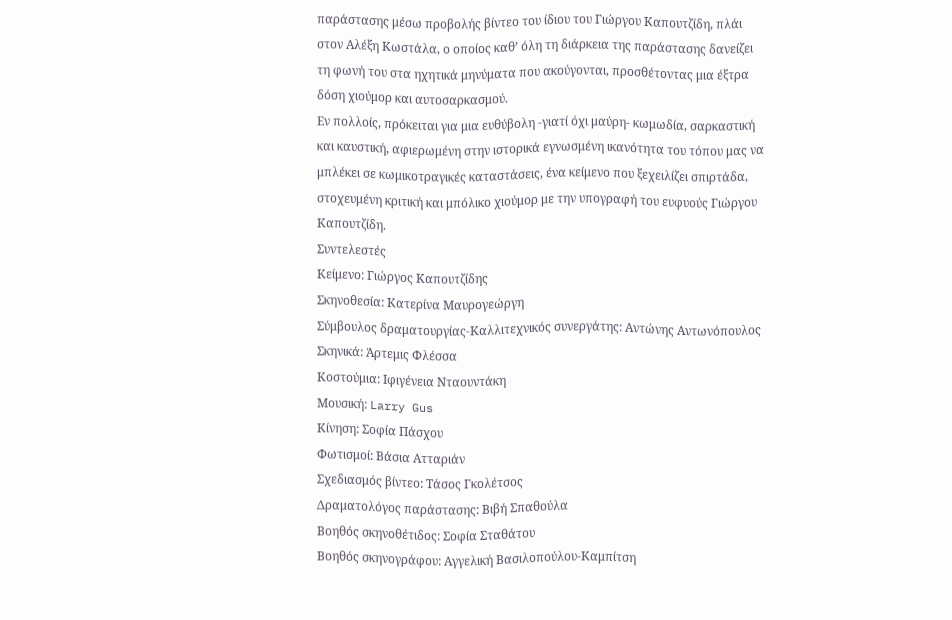παράστασης μέσω προβολής βίντεο του ίδιου του Γιώργου Καπουτζίδη, πλάι στον Αλέξη Κωστάλα, ο οποίος καθ’ όλη τη διάρκεια της παράστασης δανείζει τη φωνή του στα ηχητικά μηνύματα που ακούγονται, προσθέτοντας μια έξτρα δόση χιούμορ και αυτοσαρκασμού.
Εν πολλοίς, πρόκειται για μια ευθύβολη -γιατί όχι μαύρη- κωμωδία, σαρκαστική και καυστική, αφιερωμένη στην ιστορικά εγνωσμένη ικανότητα του τόπου μας να μπλέκει σε κωμικοτραγικές καταστάσεις, ένα κείμενο που ξεχειλίζει σπιρτάδα, στοχευμένη κριτική και μπόλικο χιούμορ με την υπογραφή του ευφυούς Γιώργου Καπουτζίδη.
Συντελεστές
Κείμενο: Γιώργος Καπουτζίδης
Σκηνοθεσία: Κατερίνα Μαυρογεώργη
Σύμβουλος δραματουργίας-Καλλιτεχνικός συνεργάτης: Αντώνης Αντωνόπουλος
Σκηνικά: Άρτεμις Φλέσσα
Κοστούμια: Ιφιγένεια Νταουντάκη
Μουσική: Larry Gus
Κίνηση: Σοφία Πάσχου
Φωτισμοί: Βάσια Ατταριάν
Σχεδιασμός βίντεο: Τάσος Γκολέτσος
Δραματολόγος παράστασης: Βιβή Σπαθούλα
Βοηθός σκηνοθέτιδος: Σοφία Σταθάτου
Βοηθός σκηνογράφου: Αγγελική Βασιλοπούλου-Καμπίτση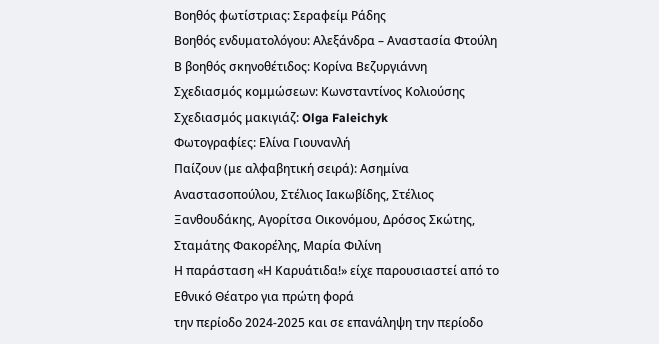Βοηθός φωτίστριας: Σεραφείμ Ράδης
Βοηθός ενδυματολόγου: Αλεξάνδρα – Αναστασία Φτούλη
Β βοηθός σκηνοθέτιδος: Κορίνα Βεζυργιάννη
Σχεδιασμός κομμώσεων: Κωνσταντίνος Κολιούσης
Σχεδιασμός μακιγιάζ: Olga Faleichyk
Φωτογραφίες: Ελίνα Γιουνανλή
Παίζουν (με αλφαβητική σειρά): Ασημίνα Αναστασοπούλου, Στέλιος Ιακωβίδης, Στέλιος Ξανθουδάκης, Αγορίτσα Οικονόμου, Δρόσος Σκώτης, Σταμάτης Φακορέλης, Μαρία Φιλίνη
Η παράσταση «Η Καρυάτιδα!» είχε παρουσιαστεί από το Εθνικό Θέατρο για πρώτη φορά
την περίοδο 2024-2025 και σε επανάληψη την περίοδο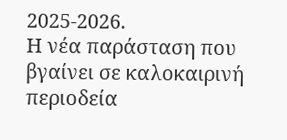2025-2026.
Η νέα παράσταση που βγαίνει σε καλοκαιρινή περιοδεία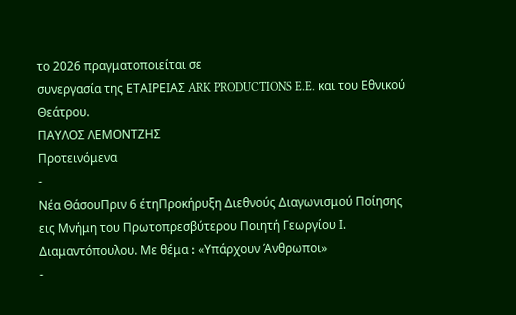το 2026 πραγματοποιείται σε
συνεργασία της ΕΤΑΙΡΕΙΑΣ ARK PRODUCTIONS E.E. και του Εθνικού Θεάτρου.
ΠΑΥΛΟΣ ΛΕΜΟΝΤΖΗΣ
Προτεινόμενα
-
Νέα ΘάσουΠριν 6 έτηΠροκήρυξη Διεθνούς Διαγωνισμού Ποίησης εις Μνήμη του Πρωτοπρεσβύτερου Ποιητή Γεωργίου Ι. Διαμαντόπουλου. Με θέμα ꓽ «Υπάρχουν Άνθρωποι»
-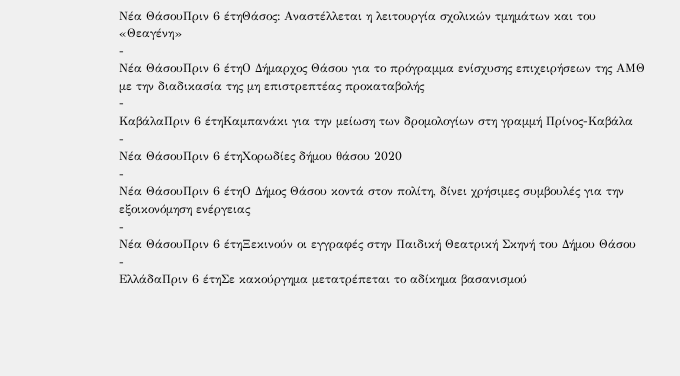Νέα ΘάσουΠριν 6 έτηΘάσος: Αναστέλλεται η λειτουργία σχολικών τμημάτων και του «Θεαγένη»
-
Νέα ΘάσουΠριν 6 έτηΟ Δήμαρχος Θάσου για το πρόγραμμα ενίσχυσης επιχειρήσεων της ΑΜΘ με την διαδικασία της μη επιστρεπτέας προκαταβολής
-
ΚαβάλαΠριν 6 έτηΚαμπανάκι για την μείωση των δρομολογίων στη γραμμή Πρίνος-Καβάλα
-
Νέα ΘάσουΠριν 6 έτηΧορωδίες δήμου θάσου 2020
-
Νέα ΘάσουΠριν 6 έτηΟ Δήμος Θάσου κοντά στον πολίτη, δίνει χρήσιμες συμβουλές για την εξοικονόμηση ενέργειας
-
Νέα ΘάσουΠριν 6 έτηΞεκινούν οι εγγραφές στην Παιδική Θεατρική Σκηνή του Δήμου Θάσου
-
ΕλλάδαΠριν 6 έτηΣε κακούργημα μετατρέπεται το αδίκημα βασανισμού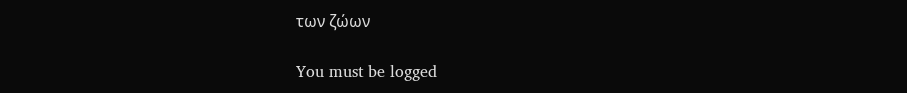των ζώων

You must be logged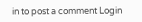in to post a comment Login